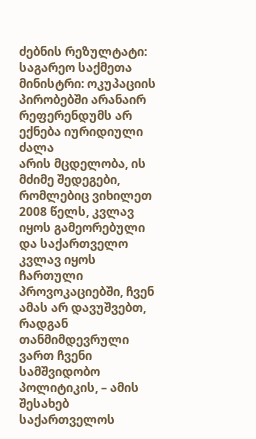ძებნის რეზულტატი:
საგარეო საქმეთა მინისტრი: ოკუპაციის პირობებში არანაირ რეფერენდუმს არ ექნება იურიდიული ძალა
არის მცდელობა, ის მძიმე შედეგები, რომლებიც ვიხილეთ 2008 წელს, კვლავ იყოს გამეორებული და საქართველო კვლავ იყოს ჩართული პროვოკაციებში, ჩვენ ამას არ დავუშვებთ, რადგან თანმიმდევრული ვართ ჩვენი სამშვიდობო პოლიტიკის, – ამის შესახებ საქართველოს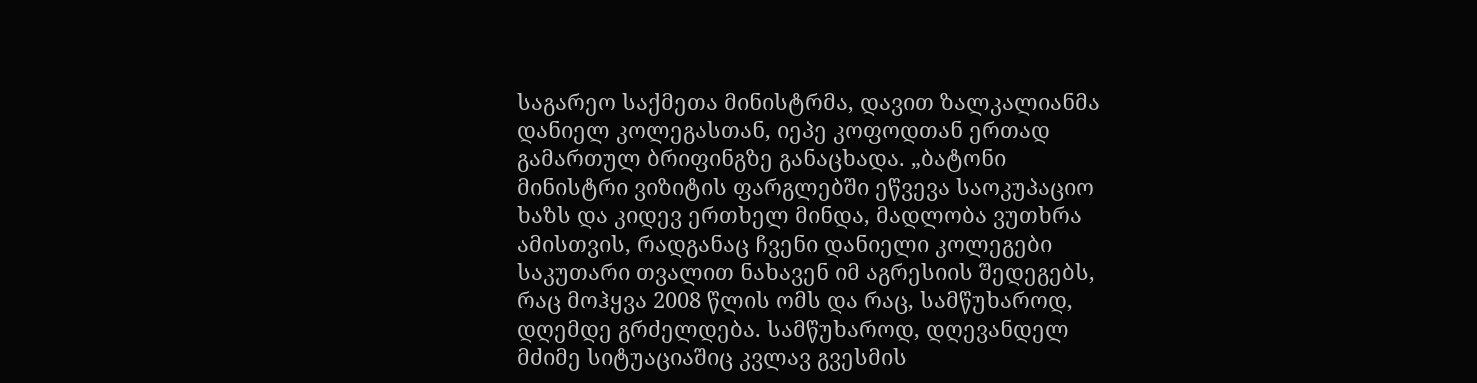საგარეო საქმეთა მინისტრმა, დავით ზალკალიანმა დანიელ კოლეგასთან, იეპე კოფოდთან ერთად გამართულ ბრიფინგზე განაცხადა. „ბატონი მინისტრი ვიზიტის ფარგლებში ეწვევა საოკუპაციო ხაზს და კიდევ ერთხელ მინდა, მადლობა ვუთხრა ამისთვის, რადგანაც ჩვენი დანიელი კოლეგები საკუთარი თვალით ნახავენ იმ აგრესიის შედეგებს, რაც მოჰყვა 2008 წლის ომს და რაც, სამწუხაროდ, დღემდე გრძელდება. სამწუხაროდ, დღევანდელ მძიმე სიტუაციაშიც კვლავ გვესმის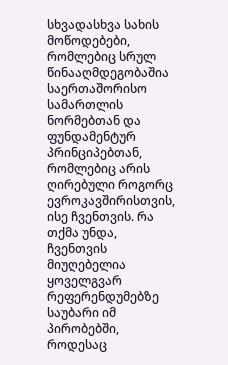სხვადასხვა სახის მოწოდებები, რომლებიც სრულ წინააღმდეგობაშია საერთაშორისო სამართლის ნორმებთან და ფუნდამენტურ პრინციპებთან, რომლებიც არის ღირებული როგორც ევროკავშირისთვის, ისე ჩვენთვის. რა თქმა უნდა, ჩვენთვის მიუღებელია ყოველგვარ რეფერენდუმებზე საუბარი იმ პირობებში, როდესაც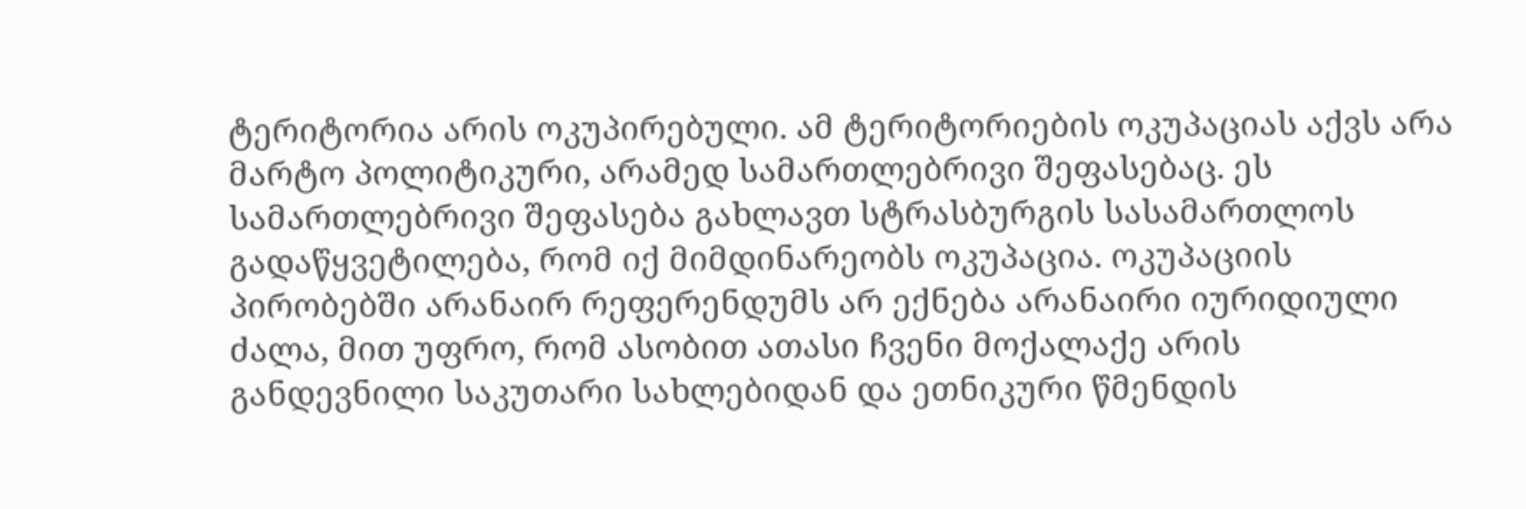ტერიტორია არის ოკუპირებული. ამ ტერიტორიების ოკუპაციას აქვს არა მარტო პოლიტიკური, არამედ სამართლებრივი შეფასებაც. ეს სამართლებრივი შეფასება გახლავთ სტრასბურგის სასამართლოს გადაწყვეტილება, რომ იქ მიმდინარეობს ოკუპაცია. ოკუპაციის პირობებში არანაირ რეფერენდუმს არ ექნება არანაირი იურიდიული ძალა, მით უფრო, რომ ასობით ათასი ჩვენი მოქალაქე არის განდევნილი საკუთარი სახლებიდან და ეთნიკური წმენდის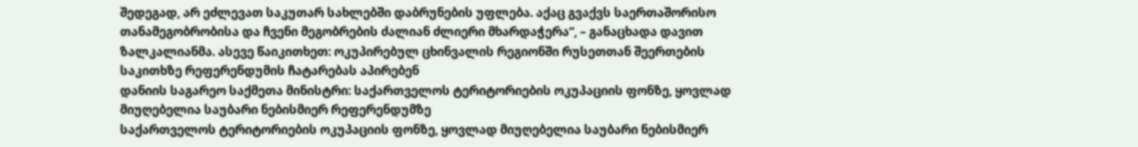შედეგად, არ ეძლევათ საკუთარ სახლებში დაბრუნების უფლება. აქაც გვაქვს საერთაშორისო თანამეგობრობისა და ჩვენი მეგობრების ძალიან ძლიერი მხარდაჭერა“, – განაცხადა დავით ზალკალიანმა. ასევე წაიკითხეთ: ოკუპირებულ ცხინვალის რეგიონში რუსეთთან შეერთების საკითხზე რეფერენდუმის ჩატარებას აპირებენ
დანიის საგარეო საქმეთა მინისტრი: საქართველოს ტერიტორიების ოკუპაციის ფონზე, ყოვლად მიუღებელია საუბარი ნებისმიერ რეფერენდუმზე
საქართველოს ტერიტორიების ოკუპაციის ფონზე, ყოვლად მიუღებელია საუბარი ნებისმიერ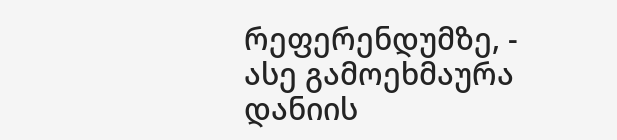რეფერენდუმზე, - ასე გამოეხმაურა დანიის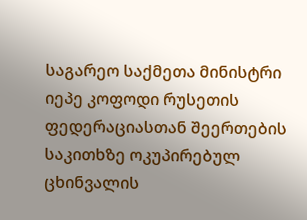საგარეო საქმეთა მინისტრი იეპე კოფოდი რუსეთის ფედერაციასთან შეერთების საკითხზე ოკუპირებულ ცხინვალის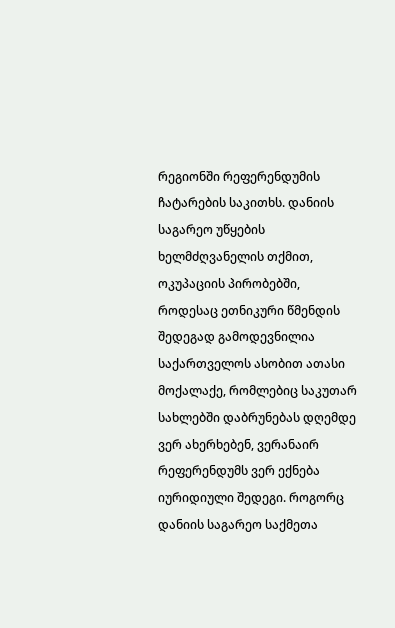რეგიონში რეფერენდუმის ჩატარების საკითხს. დანიის საგარეო უწყების ხელმძღვანელის თქმით, ოკუპაციის პირობებში, როდესაც ეთნიკური წმენდის შედეგად გამოდევნილია საქართველოს ასობით ათასი მოქალაქე, რომლებიც საკუთარ სახლებში დაბრუნებას დღემდე ვერ ახერხებენ, ვერანაირ რეფერენდუმს ვერ ექნება იურიდიული შედეგი. როგორც დანიის საგარეო საქმეთა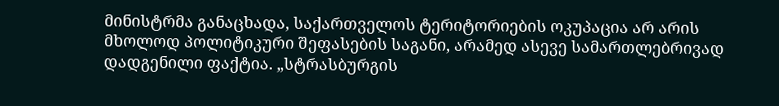მინისტრმა განაცხადა, საქართველოს ტერიტორიების ოკუპაცია არ არის მხოლოდ პოლიტიკური შეფასების საგანი, არამედ ასევე სამართლებრივად დადგენილი ფაქტია. „სტრასბურგის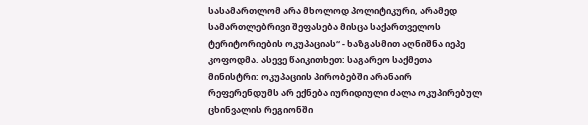სასამართლომ არა მხოლოდ პოლიტიკური, არამედ სამართლებრივი შეფასება მისცა საქართველოს ტერიტორიების ოკუპაციას“ - ხაზგასმით აღნიშნა იეპე კოფოდმა. ასევე წაიკითხეთ: საგარეო საქმეთა მინისტრი: ოკუპაციის პირობებში არანაირ რეფერენდუმს არ ექნება იურიდიული ძალა ოკუპირებულ ცხინვალის რეგიონში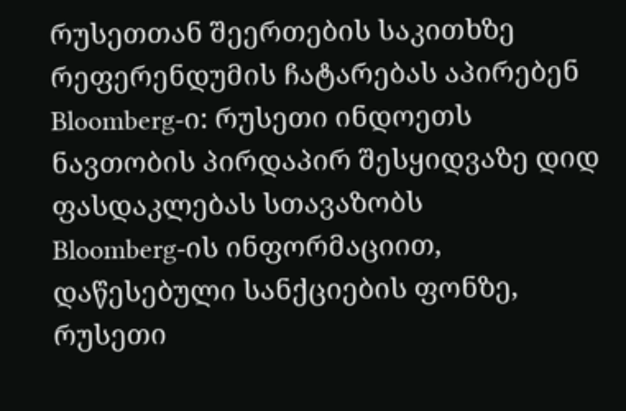რუსეთთან შეერთების საკითხზე რეფერენდუმის ჩატარებას აპირებენ
Bloomberg-ი: რუსეთი ინდოეთს ნავთობის პირდაპირ შესყიდვაზე დიდ ფასდაკლებას სთავაზობს
Bloomberg-ის ინფორმაციით, დაწესებული სანქციების ფონზე, რუსეთი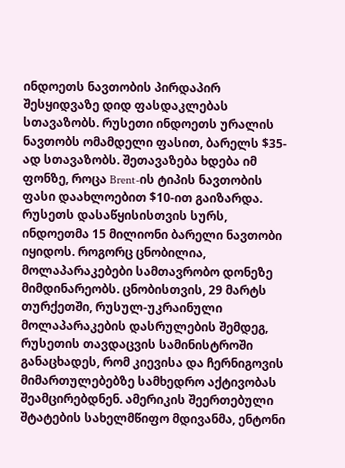ინდოეთს ნავთობის პირდაპირ შესყიდვაზე დიდ ფასდაკლებას სთავაზობს. რუსეთი ინდოეთს ურალის ნავთობს ომამდელი ფასით, ბარელს $35-ად სთავაზობს. შეთავაზება ხდება იმ ფონზე, როცა Brent-ის ტიპის ნავთობის ფასი დაახლოებით $10-ით გაიზარდა. რუსეთს დასაწყისისთვის სურს, ინდოეთმა 15 მილიონი ბარელი ნავთობი იყიდოს. როგორც ცნობილია, მოლაპარაკებები სამთავრობო დონეზე მიმდინარეობს. ცნობისთვის, 29 მარტს თურქეთში, რუსულ-უკრაინული მოლაპარაკების დასრულების შემდეგ, რუსეთის თავდაცვის სამინისტროში განაცხადეს, რომ კიევისა და ჩერნიგოვის მიმართულებებზე სამხედრო აქტივობას შეამცირებდნენ. ამერიკის შეერთებული შტატების სახელმწიფო მდივანმა, ენტონი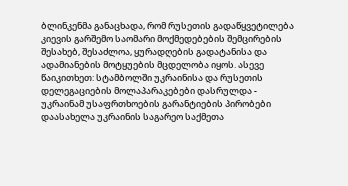ბლინკენმა განაცხადა, რომ რუსეთის გადაწყვეტილება კიევის გარშემო საომარი მოქმედებების შემცირების შესახებ, შესაძლოა, ყურადღების გადატანისა და ადამიანების მოტყუების მცდელობა იყოს. ასევე წაიკითხეთ: სტამბოლში უკრაინისა და რუსეთის დელეგაციების მოლაპარაკებები დასრულდა - უკრაინამ უსაფრთხოების გარანტიების პირობები დაასახელა უკრაინის საგარეო საქმეთა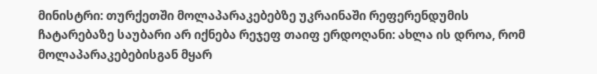მინისტრი: თურქეთში მოლაპარაკებებზე უკრაინაში რეფერენდუმის ჩატარებაზე საუბარი არ იქნება რეჯეფ თაიფ ერდოღანი: ახლა ის დროა, რომ მოლაპარაკებებისგან მყარ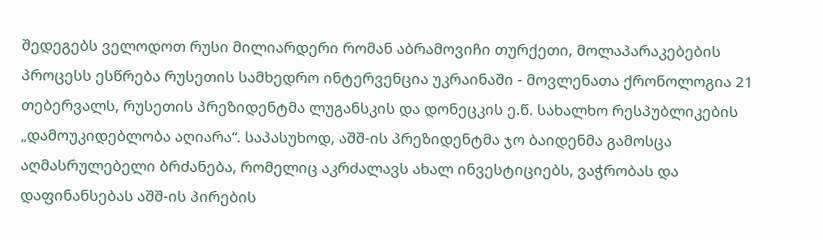შედეგებს ველოდოთ რუსი მილიარდერი რომან აბრამოვიჩი თურქეთი, მოლაპარაკებების პროცესს ესწრება რუსეთის სამხედრო ინტერვენცია უკრაინაში - მოვლენათა ქრონოლოგია 21 თებერვალს, რუსეთის პრეზიდენტმა ლუგანსკის და დონეცკის ე.წ. სახალხო რესპუბლიკების „დამოუკიდებლობა აღიარა“. საპასუხოდ, აშშ-ის პრეზიდენტმა ჯო ბაიდენმა გამოსცა აღმასრულებელი ბრძანება, რომელიც აკრძალავს ახალ ინვესტიციებს, ვაჭრობას და დაფინანსებას აშშ-ის პირების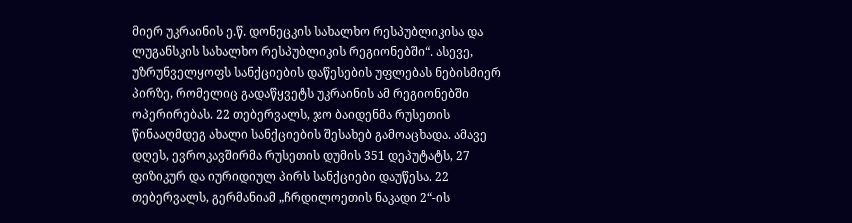მიერ უკრაინის ე.წ. დონეცკის სახალხო რესპუბლიკისა და ლუგანსკის სახალხო რესპუბლიკის რეგიონებში“. ასევე, უზრუნველყოფს სანქციების დაწესების უფლებას ნებისმიერ პირზე, რომელიც გადაწყვეტს უკრაინის ამ რეგიონებში ოპერირებას. 22 თებერვალს, ჯო ბაიდენმა რუსეთის წინააღმდეგ ახალი სანქციების შესახებ გამოაცხადა. ამავე დღეს, ევროკავშირმა რუსეთის დუმის 351 დეპუტატს, 27 ფიზიკურ და იურიდიულ პირს სანქციები დაუწესა. 22 თებერვალს, გერმანიამ „ჩრდილოეთის ნაკადი 2“-ის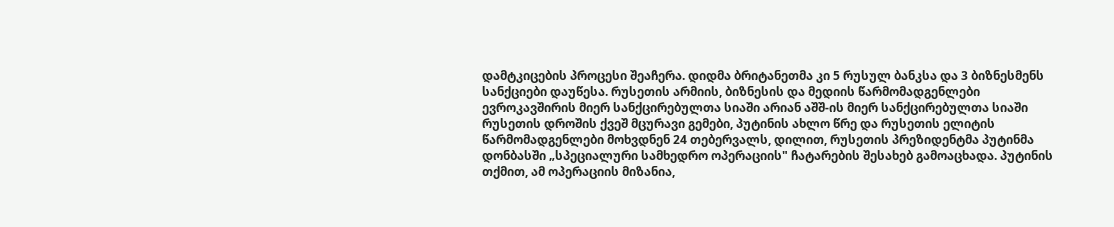დამტკიცების პროცესი შეაჩერა. დიდმა ბრიტანეთმა კი 5 რუსულ ბანკსა და 3 ბიზნესმენს სანქციები დაუწესა. რუსეთის არმიის, ბიზნესის და მედიის წარმომადგენლები ევროკავშირის მიერ სანქცირებულთა სიაში არიან აშშ-ის მიერ სანქცირებულთა სიაში რუსეთის დროშის ქვეშ მცურავი გემები, პუტინის ახლო წრე და რუსეთის ელიტის წარმომადგენლები მოხვდნენ 24 თებერვალს, დილით, რუსეთის პრეზიდენტმა პუტინმა დონბასში „სპეციალური სამხედრო ოპერაციის" ჩატარების შესახებ გამოაცხადა. პუტინის თქმით, ამ ოპერაციის მიზანია,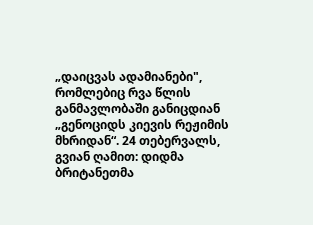„დაიცვას ადამიანები", რომლებიც რვა წლის განმავლობაში განიცდიან „გენოციდს კიევის რეჟიმის მხრიდან“. 24 თებერვალს, გვიან ღამით: დიდმა ბრიტანეთმა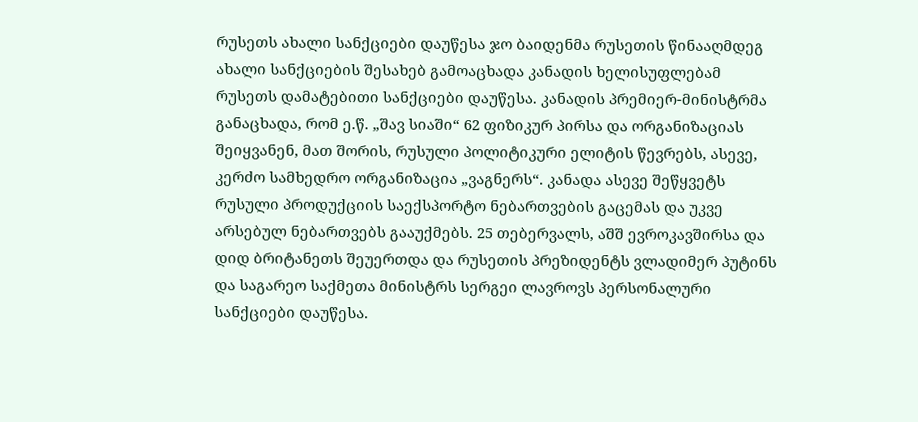რუსეთს ახალი სანქციები დაუწესა ჯო ბაიდენმა რუსეთის წინააღმდეგ ახალი სანქციების შესახებ გამოაცხადა კანადის ხელისუფლებამ რუსეთს დამატებითი სანქციები დაუწესა. კანადის პრემიერ-მინისტრმა განაცხადა, რომ ე.წ. „შავ სიაში“ 62 ფიზიკურ პირსა და ორგანიზაციას შეიყვანენ, მათ შორის, რუსული პოლიტიკური ელიტის წევრებს, ასევე, კერძო სამხედრო ორგანიზაცია „ვაგნერს“. კანადა ასევე შეწყვეტს რუსული პროდუქციის საექსპორტო ნებართვების გაცემას და უკვე არსებულ ნებართვებს გააუქმებს. 25 თებერვალს, აშშ ევროკავშირსა და დიდ ბრიტანეთს შეუერთდა და რუსეთის პრეზიდენტს ვლადიმერ პუტინს და საგარეო საქმეთა მინისტრს სერგეი ლავროვს პერსონალური სანქციები დაუწესა.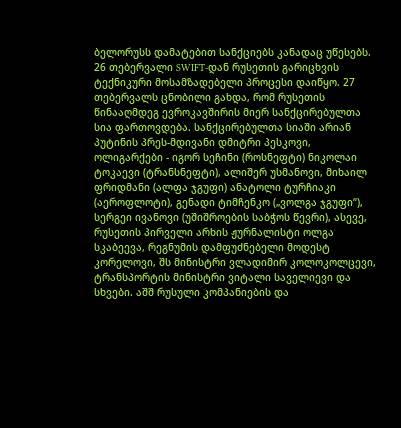ბელორუსს დამატებით სანქციებს კანადაც უწესებს. 26 თებერვალი SWIFT-დან რუსეთის გარიცხვის ტექნიკური მოსამზადებელი პროცესი დაიწყო. 27 თებერვალს ცნობილი გახდა, რომ რუსეთის წინააღმდეგ ევროკავშირის მიერ სანქცირებულთა სია ფართოვდება. სანქცირებულთა სიაში არიან პუტინის პრეს-მდივანი დმიტრი პესკოვი, ოლიგარქები - იგორ სეჩინი (როსნეფტი) ნიკოლაი ტოკაევი (ტრანსნეფტი), ალიშერ უსმანოვი, მიხაილ ფრიდმანი (ალფა ჯგუფი) ანატოლი ტურჩიაკი (აეროფლოტი), გენადი ტიმჩენკო („ვოლგა ჯგუფი“), სერგეი ივანოვი (უშიშროების საბჭოს წევრი), ასევე, რუსეთის პირველი არხის ჟურნალისტი ოლგა სკაბეევა, რეგნუმის დამფუძნებელი მოდესტ კორელოვი, შს მინისტრი ვლადიმირ კოლოკოლცევი, ტრანსპორტის მინისტრი ვიტალი საველიევი და სხვები. აშშ რუსული კომპანიების და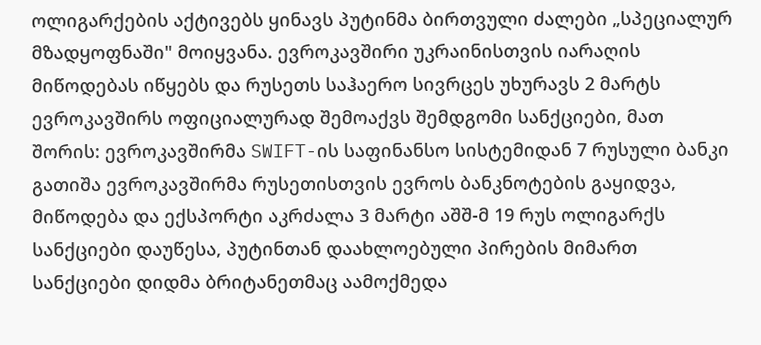ოლიგარქების აქტივებს ყინავს პუტინმა ბირთვული ძალები „სპეციალურ მზადყოფნაში" მოიყვანა. ევროკავშირი უკრაინისთვის იარაღის მიწოდებას იწყებს და რუსეთს საჰაერო სივრცეს უხურავს 2 მარტს ევროკავშირს ოფიციალურად შემოაქვს შემდგომი სანქციები, მათ შორის: ევროკავშირმა SWIFT-ის საფინანსო სისტემიდან 7 რუსული ბანკი გათიშა ევროკავშირმა რუსეთისთვის ევროს ბანკნოტების გაყიდვა, მიწოდება და ექსპორტი აკრძალა 3 მარტი აშშ-მ 19 რუს ოლიგარქს სანქციები დაუწესა, პუტინთან დაახლოებული პირების მიმართ სანქციები დიდმა ბრიტანეთმაც აამოქმედა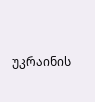უკრაინის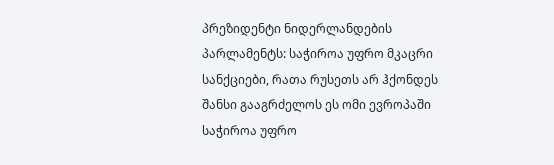პრეზიდენტი ნიდერლანდების პარლამენტს: საჭიროა უფრო მკაცრი სანქციები, რათა რუსეთს არ ჰქონდეს შანსი გააგრძელოს ეს ომი ევროპაში
საჭიროა უფრო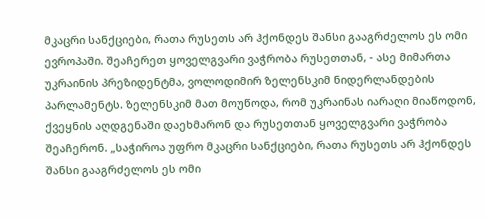მკაცრი სანქციები, რათა რუსეთს არ ჰქონდეს შანსი გააგრძელოს ეს ომი ევროპაში. შეაჩერეთ ყოველგვარი ვაჭრობა რუსეთთან, - ასე მიმართა უკრაინის პრეზიდენტმა, ვოლოდიმირ ზელენსკიმ ნიდერლანდების პარლამენტს. ზელენსკიმ მათ მოუწოდა, რომ უკრაინას იარაღი მიაწოდონ, ქვეყნის აღდგენაში დაეხმარონ და რუსეთთან ყოველგვარი ვაჭრობა შეაჩერონ. „საჭიროა უფრო მკაცრი სანქციები, რათა რუსეთს არ ჰქონდეს შანსი გააგრძელოს ეს ომი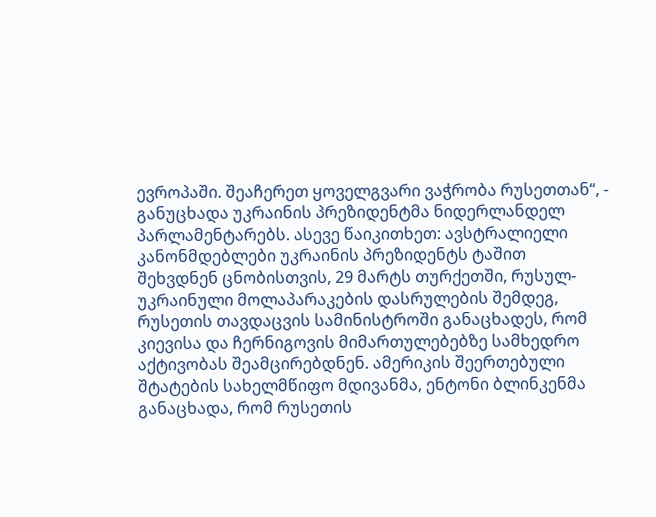ევროპაში. შეაჩერეთ ყოველგვარი ვაჭრობა რუსეთთან“, - განუცხადა უკრაინის პრეზიდენტმა ნიდერლანდელ პარლამენტარებს. ასევე წაიკითხეთ: ავსტრალიელი კანონმდებლები უკრაინის პრეზიდენტს ტაშით შეხვდნენ ცნობისთვის, 29 მარტს თურქეთში, რუსულ-უკრაინული მოლაპარაკების დასრულების შემდეგ, რუსეთის თავდაცვის სამინისტროში განაცხადეს, რომ კიევისა და ჩერნიგოვის მიმართულებებზე სამხედრო აქტივობას შეამცირებდნენ. ამერიკის შეერთებული შტატების სახელმწიფო მდივანმა, ენტონი ბლინკენმა განაცხადა, რომ რუსეთის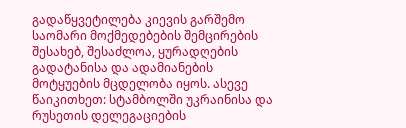გადაწყვეტილება კიევის გარშემო საომარი მოქმედებების შემცირების შესახებ, შესაძლოა, ყურადღების გადატანისა და ადამიანების მოტყუების მცდელობა იყოს. ასევე წაიკითხეთ: სტამბოლში უკრაინისა და რუსეთის დელეგაციების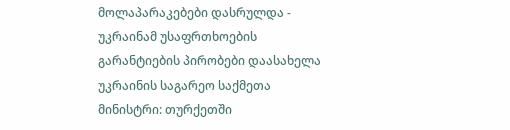მოლაპარაკებები დასრულდა - უკრაინამ უსაფრთხოების გარანტიების პირობები დაასახელა უკრაინის საგარეო საქმეთა მინისტრი: თურქეთში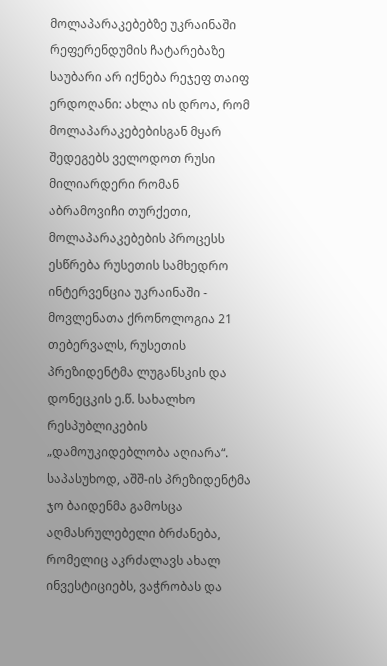მოლაპარაკებებზე უკრაინაში რეფერენდუმის ჩატარებაზე საუბარი არ იქნება რეჯეფ თაიფ ერდოღანი: ახლა ის დროა, რომ მოლაპარაკებებისგან მყარ შედეგებს ველოდოთ რუსი მილიარდერი რომან აბრამოვიჩი თურქეთი, მოლაპარაკებების პროცესს ესწრება რუსეთის სამხედრო ინტერვენცია უკრაინაში - მოვლენათა ქრონოლოგია 21 თებერვალს, რუსეთის პრეზიდენტმა ლუგანსკის და დონეცკის ე.წ. სახალხო რესპუბლიკების „დამოუკიდებლობა აღიარა“. საპასუხოდ, აშშ-ის პრეზიდენტმა ჯო ბაიდენმა გამოსცა აღმასრულებელი ბრძანება, რომელიც აკრძალავს ახალ ინვესტიციებს, ვაჭრობას და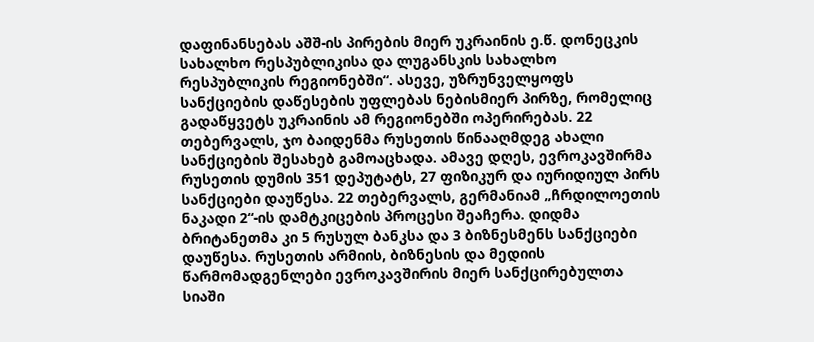დაფინანსებას აშშ-ის პირების მიერ უკრაინის ე.წ. დონეცკის სახალხო რესპუბლიკისა და ლუგანსკის სახალხო რესპუბლიკის რეგიონებში“. ასევე, უზრუნველყოფს სანქციების დაწესების უფლებას ნებისმიერ პირზე, რომელიც გადაწყვეტს უკრაინის ამ რეგიონებში ოპერირებას. 22 თებერვალს, ჯო ბაიდენმა რუსეთის წინააღმდეგ ახალი სანქციების შესახებ გამოაცხადა. ამავე დღეს, ევროკავშირმა რუსეთის დუმის 351 დეპუტატს, 27 ფიზიკურ და იურიდიულ პირს სანქციები დაუწესა. 22 თებერვალს, გერმანიამ „ჩრდილოეთის ნაკადი 2“-ის დამტკიცების პროცესი შეაჩერა. დიდმა ბრიტანეთმა კი 5 რუსულ ბანკსა და 3 ბიზნესმენს სანქციები დაუწესა. რუსეთის არმიის, ბიზნესის და მედიის წარმომადგენლები ევროკავშირის მიერ სანქცირებულთა სიაში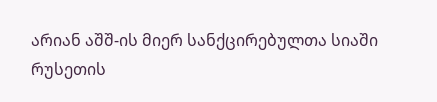არიან აშშ-ის მიერ სანქცირებულთა სიაში რუსეთის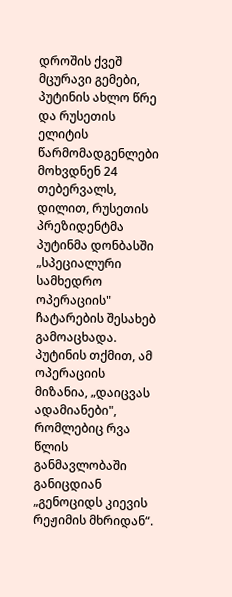დროშის ქვეშ მცურავი გემები, პუტინის ახლო წრე და რუსეთის ელიტის წარმომადგენლები მოხვდნენ 24 თებერვალს, დილით, რუსეთის პრეზიდენტმა პუტინმა დონბასში „სპეციალური სამხედრო ოპერაციის" ჩატარების შესახებ გამოაცხადა. პუტინის თქმით, ამ ოპერაციის მიზანია, „დაიცვას ადამიანები", რომლებიც რვა წლის განმავლობაში განიცდიან „გენოციდს კიევის რეჟიმის მხრიდან“.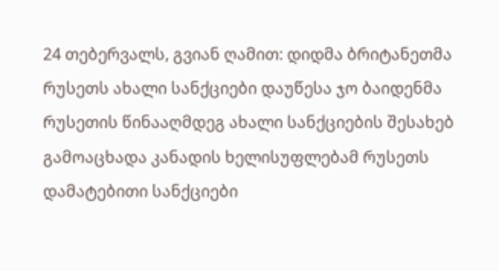24 თებერვალს, გვიან ღამით: დიდმა ბრიტანეთმა რუსეთს ახალი სანქციები დაუწესა ჯო ბაიდენმა რუსეთის წინააღმდეგ ახალი სანქციების შესახებ გამოაცხადა კანადის ხელისუფლებამ რუსეთს დამატებითი სანქციები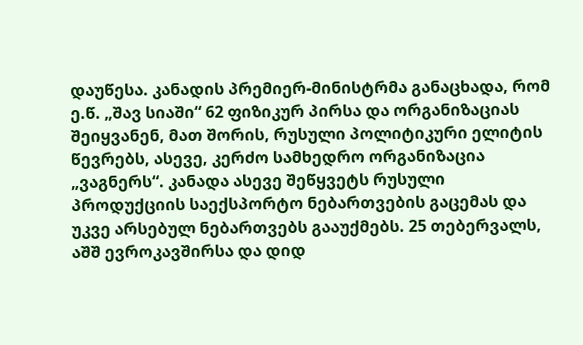დაუწესა. კანადის პრემიერ-მინისტრმა განაცხადა, რომ ე.წ. „შავ სიაში“ 62 ფიზიკურ პირსა და ორგანიზაციას შეიყვანენ, მათ შორის, რუსული პოლიტიკური ელიტის წევრებს, ასევე, კერძო სამხედრო ორგანიზაცია „ვაგნერს“. კანადა ასევე შეწყვეტს რუსული პროდუქციის საექსპორტო ნებართვების გაცემას და უკვე არსებულ ნებართვებს გააუქმებს. 25 თებერვალს, აშშ ევროკავშირსა და დიდ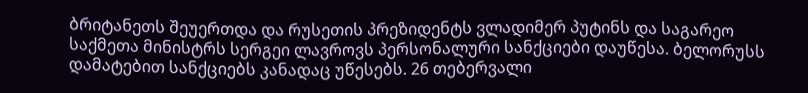ბრიტანეთს შეუერთდა და რუსეთის პრეზიდენტს ვლადიმერ პუტინს და საგარეო საქმეთა მინისტრს სერგეი ლავროვს პერსონალური სანქციები დაუწესა. ბელორუსს დამატებით სანქციებს კანადაც უწესებს. 26 თებერვალი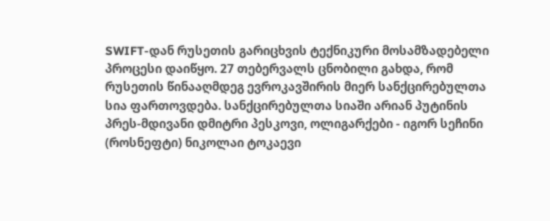SWIFT-დან რუსეთის გარიცხვის ტექნიკური მოსამზადებელი პროცესი დაიწყო. 27 თებერვალს ცნობილი გახდა, რომ რუსეთის წინააღმდეგ ევროკავშირის მიერ სანქცირებულთა სია ფართოვდება. სანქცირებულთა სიაში არიან პუტინის პრეს-მდივანი დმიტრი პესკოვი, ოლიგარქები - იგორ სეჩინი (როსნეფტი) ნიკოლაი ტოკაევი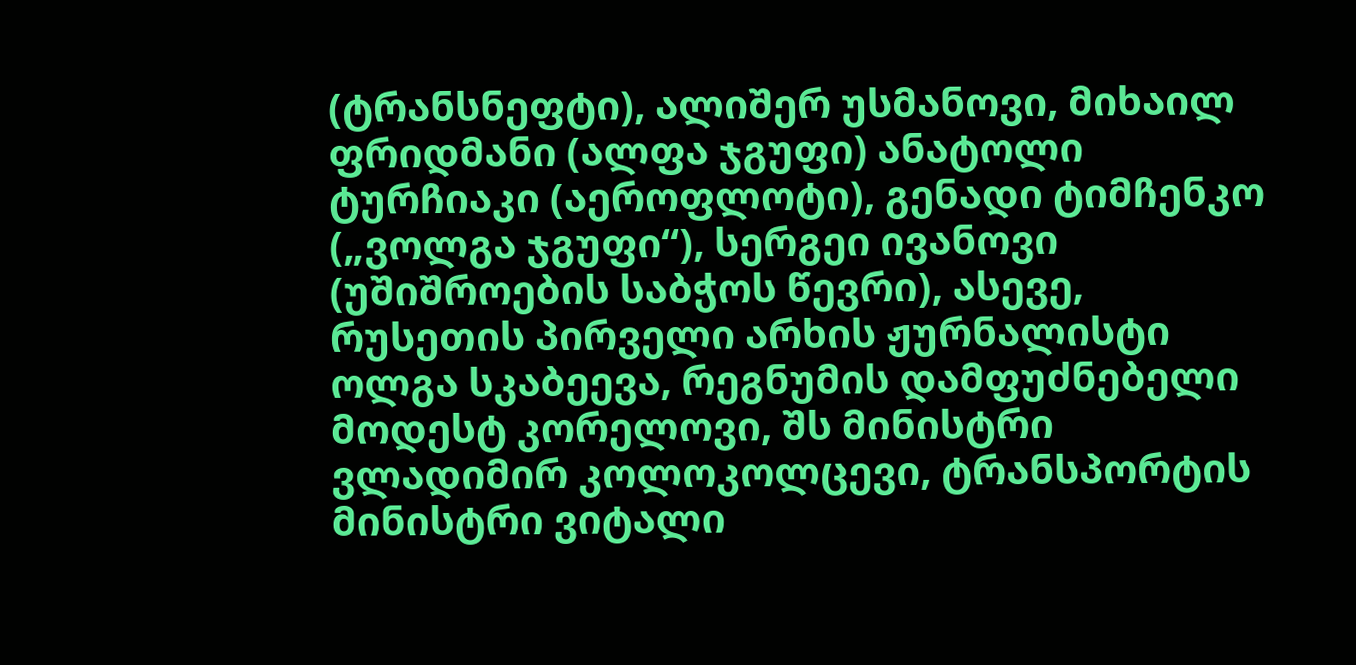(ტრანსნეფტი), ალიშერ უსმანოვი, მიხაილ ფრიდმანი (ალფა ჯგუფი) ანატოლი ტურჩიაკი (აეროფლოტი), გენადი ტიმჩენკო („ვოლგა ჯგუფი“), სერგეი ივანოვი (უშიშროების საბჭოს წევრი), ასევე, რუსეთის პირველი არხის ჟურნალისტი ოლგა სკაბეევა, რეგნუმის დამფუძნებელი მოდესტ კორელოვი, შს მინისტრი ვლადიმირ კოლოკოლცევი, ტრანსპორტის მინისტრი ვიტალი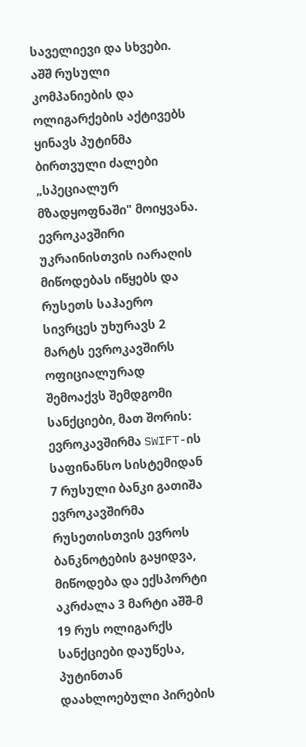საველიევი და სხვები. აშშ რუსული კომპანიების და ოლიგარქების აქტივებს ყინავს პუტინმა ბირთვული ძალები „სპეციალურ მზადყოფნაში" მოიყვანა. ევროკავშირი უკრაინისთვის იარაღის მიწოდებას იწყებს და რუსეთს საჰაერო სივრცეს უხურავს 2 მარტს ევროკავშირს ოფიციალურად შემოაქვს შემდგომი სანქციები, მათ შორის: ევროკავშირმა SWIFT-ის საფინანსო სისტემიდან 7 რუსული ბანკი გათიშა ევროკავშირმა რუსეთისთვის ევროს ბანკნოტების გაყიდვა, მიწოდება და ექსპორტი აკრძალა 3 მარტი აშშ-მ 19 რუს ოლიგარქს სანქციები დაუწესა, პუტინთან დაახლოებული პირების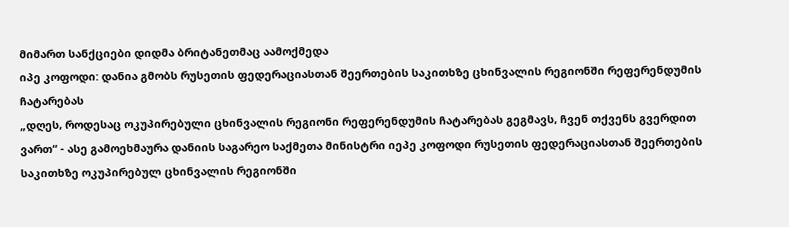მიმართ სანქციები დიდმა ბრიტანეთმაც აამოქმედა
იპე კოფოდი: დანია გმობს რუსეთის ფედერაციასთან შეერთების საკითხზე ცხინვალის რეგიონში რეფერენდუმის ჩატარებას
„დღეს, როდესაც ოკუპირებული ცხინვალის რეგიონი რეფერენდუმის ჩატარებას გეგმავს, ჩვენ თქვენს გვერდით ვართ“ - ასე გამოეხმაურა დანიის საგარეო საქმეთა მინისტრი იეპე კოფოდი რუსეთის ფედერაციასთან შეერთების საკითხზე ოკუპირებულ ცხინვალის რეგიონში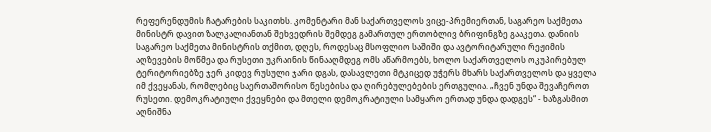რეფერენდუმის ჩატარების საკითხს. კომენტარი მან საქართველოს ვიცე-პრემიერთან, საგარეო საქმეთა მინისტრ დავით ზალკალიანთან შეხვედრის შემდეგ გამართულ ერთობლივ ბრიფინგზე გააკეთა. დანიის საგარეო საქმეთა მინისტრის თქმით, დღეს, როდესაც მსოფლიო საშიში და ავტორიტარული რეჟიმის აღზევების მოწმეა და რუსეთი უკრაინის წინააღმდეგ ომს აწარმოებს, ხოლო საქართველოს ოკუპირებულ ტერიტორიებზე ჯერ კიდევ რუსული ჯარი დგას, დასავლეთი მტკიცედ უჭერს მხარს საქართველოს და ყველა იმ ქვეყანას, რომლებიც საერთაშორისო წესებისა და ღირებულებების ერთგულია. „ჩვენ უნდა შევაჩეროთ რუსეთი. დემოკრატიული ქვეყნები და მთელი დემოკრატიული სამყარო ერთად უნდა დადგეს“ - ხაზგასმით აღნიშნა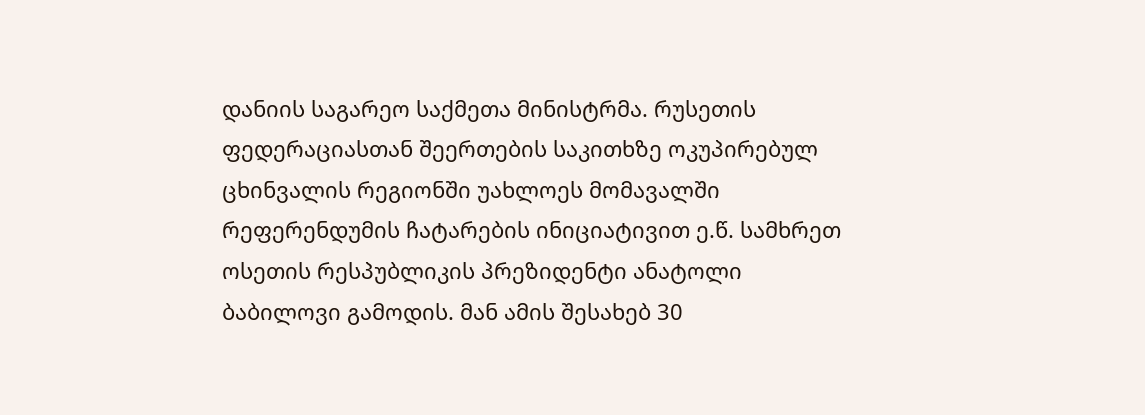დანიის საგარეო საქმეთა მინისტრმა. რუსეთის ფედერაციასთან შეერთების საკითხზე ოკუპირებულ ცხინვალის რეგიონში უახლოეს მომავალში რეფერენდუმის ჩატარების ინიციატივით ე.წ. სამხრეთ ოსეთის რესპუბლიკის პრეზიდენტი ანატოლი ბაბილოვი გამოდის. მან ამის შესახებ 30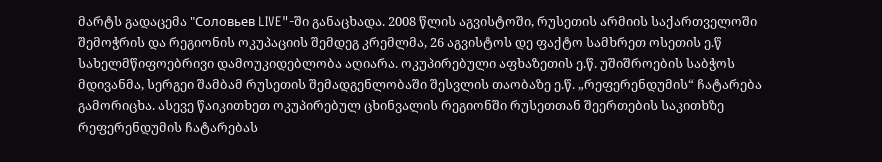მარტს გადაცემა "Соловьев LIVE"-ში განაცხადა. 2008 წლის აგვისტოში, რუსეთის არმიის საქართველოში შემოჭრის და რეგიონის ოკუპაციის შემდეგ კრემლმა, 26 აგვისტოს დე ფაქტო სამხრეთ ოსეთის ე.წ სახელმწიფოებრივი დამოუკიდებლობა აღიარა. ოკუპირებული აფხაზეთის ე.წ. უშიშროების საბჭოს მდივანმა, სერგეი შამბამ რუსეთის შემადგენლობაში შესვლის თაობაზე ე.წ. „რეფერენდუმის“ ჩატარება გამორიცხა. ასევე წაიკითხეთ ოკუპირებულ ცხინვალის რეგიონში რუსეთთან შეერთების საკითხზე რეფერენდუმის ჩატარებას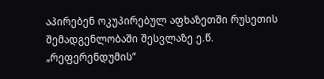აპირებენ ოკუპირებულ აფხაზეთში რუსეთის შემადგენლობაში შესვლაზე ე.წ. „რეფერენდუმის“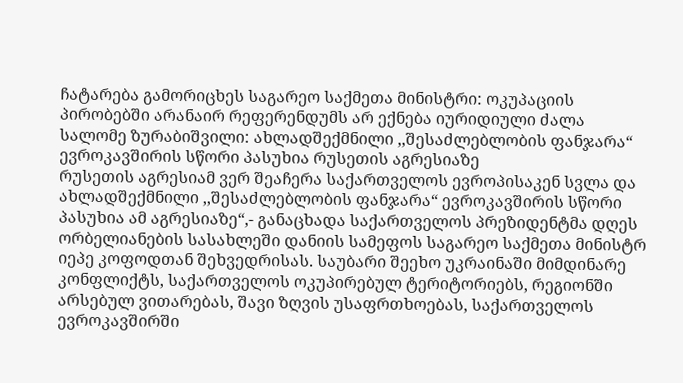ჩატარება გამორიცხეს საგარეო საქმეთა მინისტრი: ოკუპაციის პირობებში არანაირ რეფერენდუმს არ ექნება იურიდიული ძალა
სალომე ზურაბიშვილი: ახლადშექმნილი ,,შესაძლებლობის ფანჯარა“ ევროკავშირის სწორი პასუხია რუსეთის აგრესიაზე
რუსეთის აგრესიამ ვერ შეაჩერა საქართველოს ევროპისაკენ სვლა და ახლადშექმნილი ,,შესაძლებლობის ფანჯარა“ ევროკავშირის სწორი პასუხია ამ აგრესიაზე“,- განაცხადა საქართველოს პრეზიდენტმა დღეს ორბელიანების სასახლეში დანიის სამეფოს საგარეო საქმეთა მინისტრ იეპე კოფოდთან შეხვედრისას. საუბარი შეეხო უკრაინაში მიმდინარე კონფლიქტს, საქართველოს ოკუპირებულ ტერიტორიებს, რეგიონში არსებულ ვითარებას, შავი ზღვის უსაფრთხოებას, საქართველოს ევროკავშირში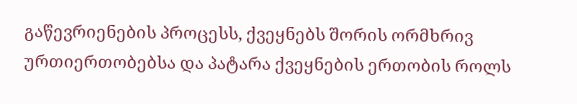გაწევრიენების პროცესს, ქვეყნებს შორის ორმხრივ ურთიერთობებსა და პატარა ქვეყნების ერთობის როლს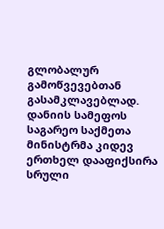გლობალურ გამოწვევებთან გასამკლავებლად. დანიის სამეფოს საგარეო საქმეთა მინისტრმა კიდევ ერთხელ დააფიქსირა სრული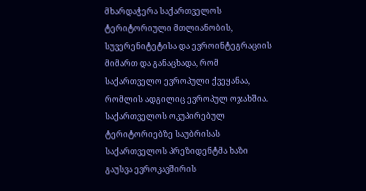მხარდაჭერა საქართველოს ტერიტორიული მთლიანობის, სუვერენიტეტისა და ევროინტეგრაციის მიმართ და განაცხადა, რომ საქართველო ევროპული ქვეყანაა, რომლის ადგილიც ევროპულ ოჯახშია. საქართველოს ოკუპირებულ ტერიტორიებზე საუბრისას საქართველოს პრეზიდენტმა ხაზი გაუსვა ევროკავშირის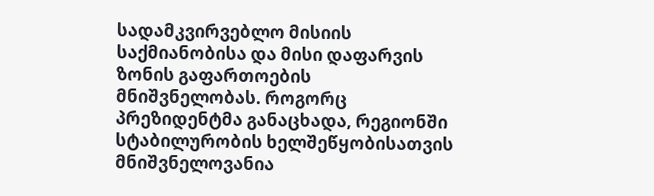სადამკვირვებლო მისიის საქმიანობისა და მისი დაფარვის ზონის გაფართოების მნიშვნელობას. როგორც პრეზიდენტმა განაცხადა, რეგიონში სტაბილურობის ხელშეწყობისათვის მნიშვნელოვანია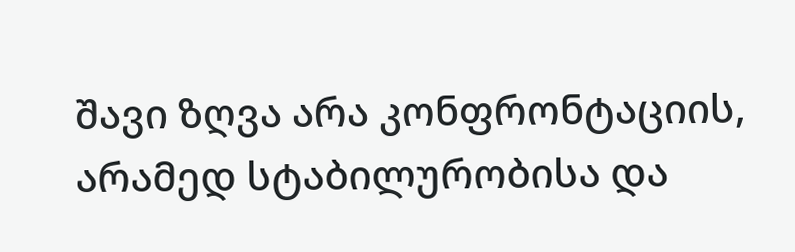შავი ზღვა არა კონფრონტაციის, არამედ სტაბილურობისა და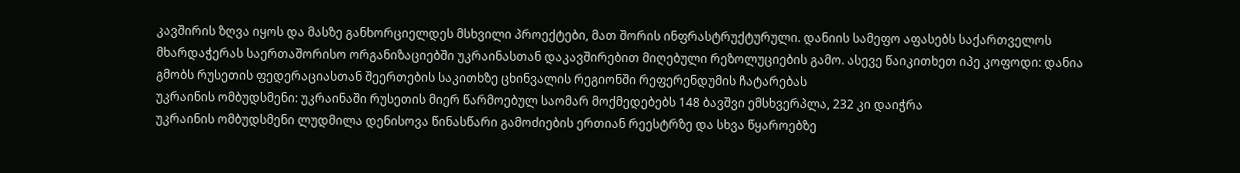კავშირის ზღვა იყოს და მასზე განხორციელდეს მსხვილი პროექტები, მათ შორის ინფრასტრუქტურული. დანიის სამეფო აფასებს საქართველოს მხარდაჭერას საერთაშორისო ორგანიზაციებში უკრაინასთან დაკავშირებით მიღებული რეზოლუციების გამო. ასევე წაიკითხეთ იპე კოფოდი: დანია გმობს რუსეთის ფედერაციასთან შეერთების საკითხზე ცხინვალის რეგიონში რეფერენდუმის ჩატარებას
უკრაინის ომბუდსმენი: უკრაინაში რუსეთის მიერ წარმოებულ საომარ მოქმედებებს 148 ბავშვი ემსხვერპლა, 232 კი დაიჭრა
უკრაინის ომბუდსმენი ლუდმილა დენისოვა წინასწარი გამოძიების ერთიან რეესტრზე და სხვა წყაროებზე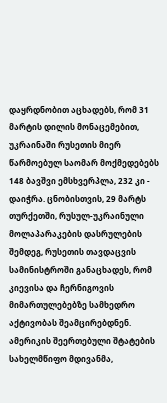დაყრდნობით აცხადებს, რომ 31 მარტის დილის მონაცემებით, უკრაინაში რუსეთის მიერ წარმოებულ საომარ მოქმედებებს 148 ბავშვი ემსხვერპლა, 232 კი - დაიჭრა. ცნობისთვის, 29 მარტს თურქეთში, რუსულ-უკრაინული მოლაპარაკების დასრულების შემდეგ, რუსეთის თავდაცვის სამინისტროში განაცხადეს, რომ კიევისა და ჩერნიგოვის მიმართულებებზე სამხედრო აქტივობას შეამცირებდნენ. ამერიკის შეერთებული შტატების სახელმწიფო მდივანმა,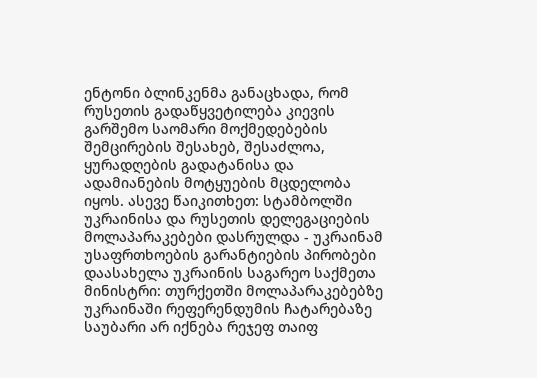ენტონი ბლინკენმა განაცხადა, რომ რუსეთის გადაწყვეტილება კიევის გარშემო საომარი მოქმედებების შემცირების შესახებ, შესაძლოა, ყურადღების გადატანისა და ადამიანების მოტყუების მცდელობა იყოს. ასევე წაიკითხეთ: სტამბოლში უკრაინისა და რუსეთის დელეგაციების მოლაპარაკებები დასრულდა - უკრაინამ უსაფრთხოების გარანტიების პირობები დაასახელა უკრაინის საგარეო საქმეთა მინისტრი: თურქეთში მოლაპარაკებებზე უკრაინაში რეფერენდუმის ჩატარებაზე საუბარი არ იქნება რეჯეფ თაიფ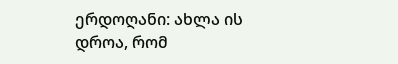ერდოღანი: ახლა ის დროა, რომ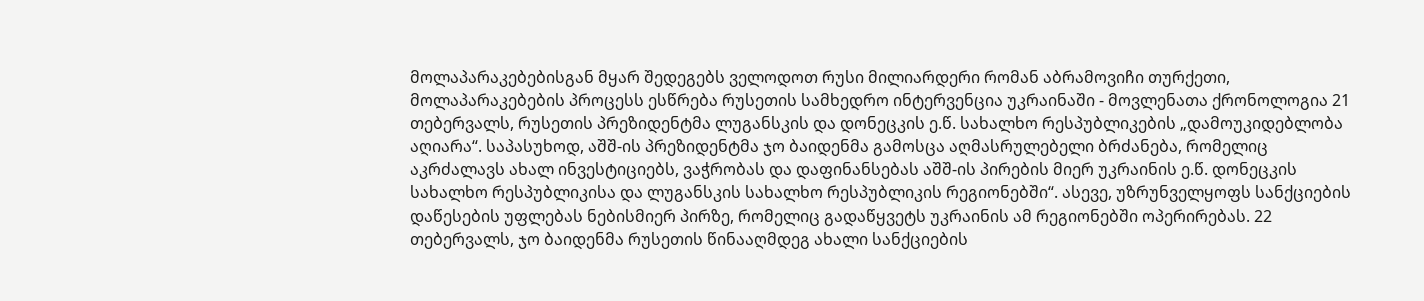მოლაპარაკებებისგან მყარ შედეგებს ველოდოთ რუსი მილიარდერი რომან აბრამოვიჩი თურქეთი, მოლაპარაკებების პროცესს ესწრება რუსეთის სამხედრო ინტერვენცია უკრაინაში - მოვლენათა ქრონოლოგია 21 თებერვალს, რუსეთის პრეზიდენტმა ლუგანსკის და დონეცკის ე.წ. სახალხო რესპუბლიკების „დამოუკიდებლობა აღიარა“. საპასუხოდ, აშშ-ის პრეზიდენტმა ჯო ბაიდენმა გამოსცა აღმასრულებელი ბრძანება, რომელიც აკრძალავს ახალ ინვესტიციებს, ვაჭრობას და დაფინანსებას აშშ-ის პირების მიერ უკრაინის ე.წ. დონეცკის სახალხო რესპუბლიკისა და ლუგანსკის სახალხო რესპუბლიკის რეგიონებში“. ასევე, უზრუნველყოფს სანქციების დაწესების უფლებას ნებისმიერ პირზე, რომელიც გადაწყვეტს უკრაინის ამ რეგიონებში ოპერირებას. 22 თებერვალს, ჯო ბაიდენმა რუსეთის წინააღმდეგ ახალი სანქციების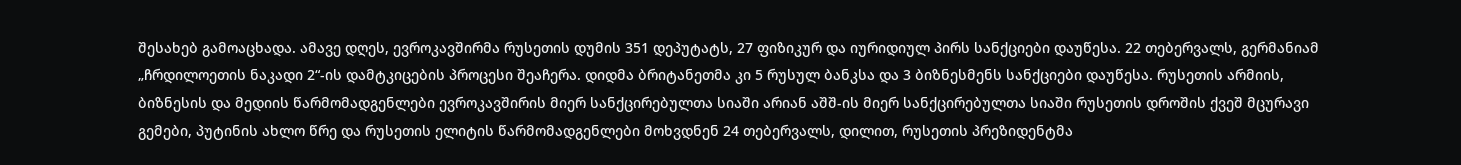შესახებ გამოაცხადა. ამავე დღეს, ევროკავშირმა რუსეთის დუმის 351 დეპუტატს, 27 ფიზიკურ და იურიდიულ პირს სანქციები დაუწესა. 22 თებერვალს, გერმანიამ „ჩრდილოეთის ნაკადი 2“-ის დამტკიცების პროცესი შეაჩერა. დიდმა ბრიტანეთმა კი 5 რუსულ ბანკსა და 3 ბიზნესმენს სანქციები დაუწესა. რუსეთის არმიის, ბიზნესის და მედიის წარმომადგენლები ევროკავშირის მიერ სანქცირებულთა სიაში არიან აშშ-ის მიერ სანქცირებულთა სიაში რუსეთის დროშის ქვეშ მცურავი გემები, პუტინის ახლო წრე და რუსეთის ელიტის წარმომადგენლები მოხვდნენ 24 თებერვალს, დილით, რუსეთის პრეზიდენტმა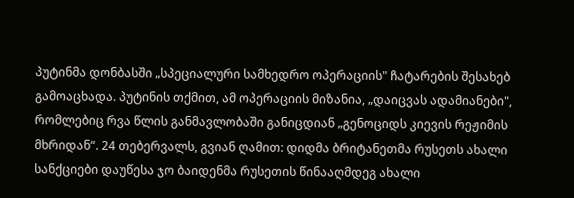პუტინმა დონბასში „სპეციალური სამხედრო ოპერაციის" ჩატარების შესახებ გამოაცხადა. პუტინის თქმით, ამ ოპერაციის მიზანია, „დაიცვას ადამიანები", რომლებიც რვა წლის განმავლობაში განიცდიან „გენოციდს კიევის რეჟიმის მხრიდან“. 24 თებერვალს, გვიან ღამით: დიდმა ბრიტანეთმა რუსეთს ახალი სანქციები დაუწესა ჯო ბაიდენმა რუსეთის წინააღმდეგ ახალი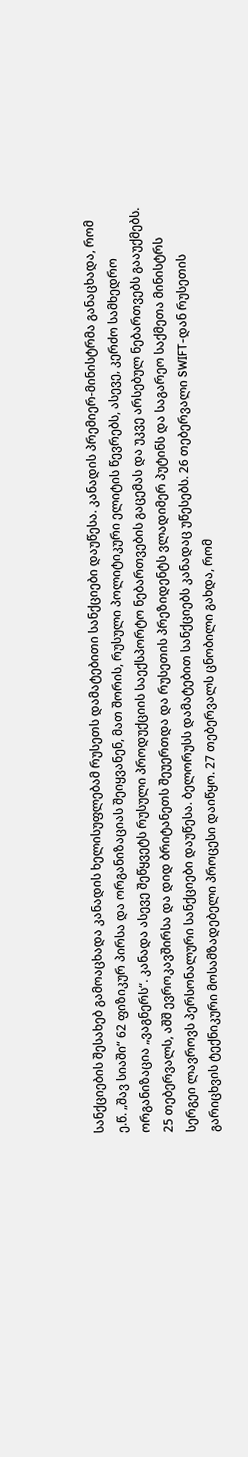სანქციების შესახებ გამოაცხადა კანადის ხელისუფლებამ რუსეთს დამატებითი სანქციები დაუწესა. კანადის პრემიერ-მინისტრმა განაცხადა, რომ ე.წ. „შავ სიაში“ 62 ფიზიკურ პირსა და ორგანიზაციას შეიყვანენ, მათ შორის, რუსული პოლიტიკური ელიტის წევრებს, ასევე, კერძო სამხედრო ორგანიზაცია „ვაგნერს“. კანადა ასევე შეწყვეტს რუსული პროდუქციის საექსპორტო ნებართვების გაცემას და უკვე არსებულ ნებართვებს გააუქმებს. 25 თებერვალს, აშშ ევროკავშირსა და დიდ ბრიტანეთს შეუერთდა და რუსეთის პრეზიდენტს ვლადიმერ პუტინს და საგარეო საქმეთა მინისტრს სერგეი ლავროვს პერსონალური სანქციები დაუწესა. ბელორუსს დამატებით სანქციებს კანადაც უწესებს. 26 თებერვალი SWIFT-დან რუსეთის გარიცხვის ტექნიკური მოსამზადებელი პროცესი დაიწყო. 27 თებერვალს ცნობილი გახდა, რომ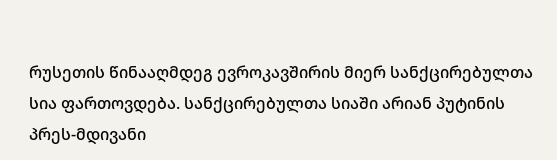რუსეთის წინააღმდეგ ევროკავშირის მიერ სანქცირებულთა სია ფართოვდება. სანქცირებულთა სიაში არიან პუტინის პრეს-მდივანი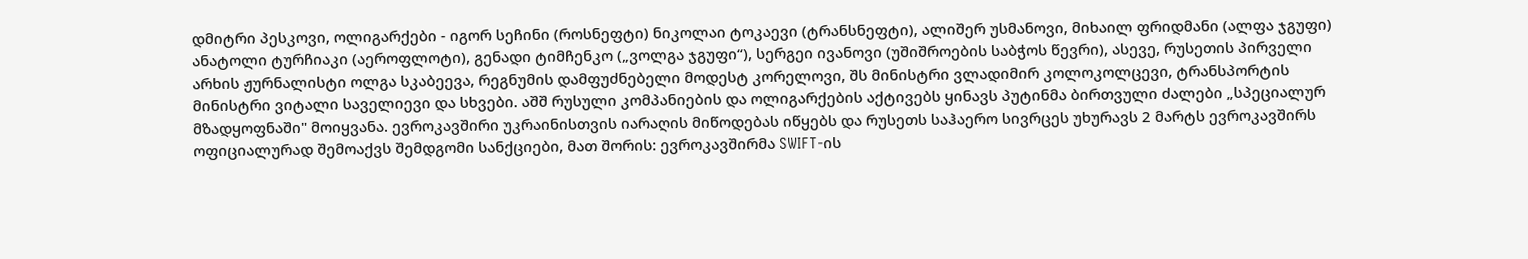დმიტრი პესკოვი, ოლიგარქები - იგორ სეჩინი (როსნეფტი) ნიკოლაი ტოკაევი (ტრანსნეფტი), ალიშერ უსმანოვი, მიხაილ ფრიდმანი (ალფა ჯგუფი) ანატოლი ტურჩიაკი (აეროფლოტი), გენადი ტიმჩენკო („ვოლგა ჯგუფი“), სერგეი ივანოვი (უშიშროების საბჭოს წევრი), ასევე, რუსეთის პირველი არხის ჟურნალისტი ოლგა სკაბეევა, რეგნუმის დამფუძნებელი მოდესტ კორელოვი, შს მინისტრი ვლადიმირ კოლოკოლცევი, ტრანსპორტის მინისტრი ვიტალი საველიევი და სხვები. აშშ რუსული კომპანიების და ოლიგარქების აქტივებს ყინავს პუტინმა ბირთვული ძალები „სპეციალურ მზადყოფნაში" მოიყვანა. ევროკავშირი უკრაინისთვის იარაღის მიწოდებას იწყებს და რუსეთს საჰაერო სივრცეს უხურავს 2 მარტს ევროკავშირს ოფიციალურად შემოაქვს შემდგომი სანქციები, მათ შორის: ევროკავშირმა SWIFT-ის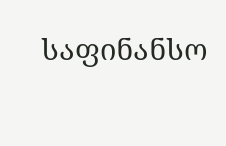საფინანსო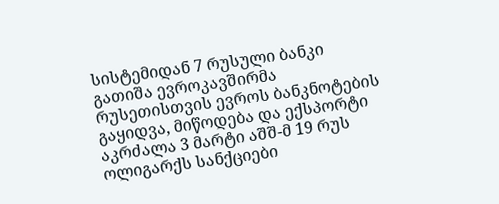სისტემიდან 7 რუსული ბანკი გათიშა ევროკავშირმა რუსეთისთვის ევროს ბანკნოტების გაყიდვა, მიწოდება და ექსპორტი აკრძალა 3 მარტი აშშ-მ 19 რუს ოლიგარქს სანქციები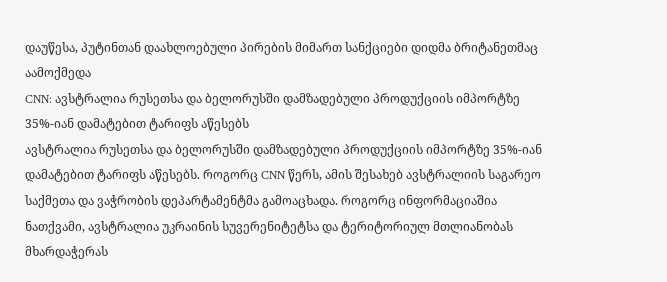დაუწესა, პუტინთან დაახლოებული პირების მიმართ სანქციები დიდმა ბრიტანეთმაც აამოქმედა
CNN: ავსტრალია რუსეთსა და ბელორუსში დამზადებული პროდუქციის იმპორტზე 35%-იან დამატებით ტარიფს აწესებს
ავსტრალია რუსეთსა და ბელორუსში დამზადებული პროდუქციის იმპორტზე 35%-იან დამატებით ტარიფს აწესებს. როგორც CNN წერს, ამის შესახებ ავსტრალიის საგარეო საქმეთა და ვაჭრობის დეპარტამენტმა გამოაცხადა. როგორც ინფორმაციაშია ნათქვამი, ავსტრალია უკრაინის სუვერენიტეტსა და ტერიტორიულ მთლიანობას მხარდაჭერას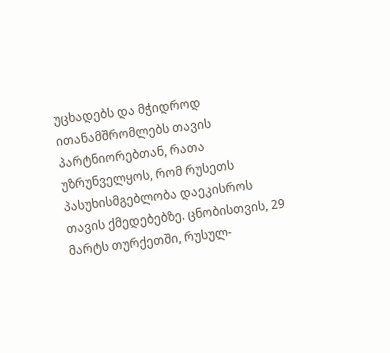უცხადებს და მჭიდროდ ითანამშრომლებს თავის პარტნიორებთან, რათა უზრუნველყოს, რომ რუსეთს პასუხისმგებლობა დაეკისროს თავის ქმედებებზე. ცნობისთვის, 29 მარტს თურქეთში, რუსულ-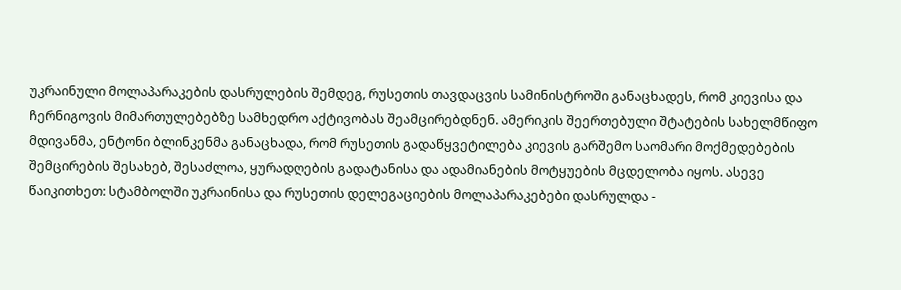უკრაინული მოლაპარაკების დასრულების შემდეგ, რუსეთის თავდაცვის სამინისტროში განაცხადეს, რომ კიევისა და ჩერნიგოვის მიმართულებებზე სამხედრო აქტივობას შეამცირებდნენ. ამერიკის შეერთებული შტატების სახელმწიფო მდივანმა, ენტონი ბლინკენმა განაცხადა, რომ რუსეთის გადაწყვეტილება კიევის გარშემო საომარი მოქმედებების შემცირების შესახებ, შესაძლოა, ყურადღების გადატანისა და ადამიანების მოტყუების მცდელობა იყოს. ასევე წაიკითხეთ: სტამბოლში უკრაინისა და რუსეთის დელეგაციების მოლაპარაკებები დასრულდა -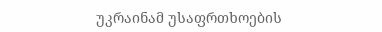უკრაინამ უსაფრთხოების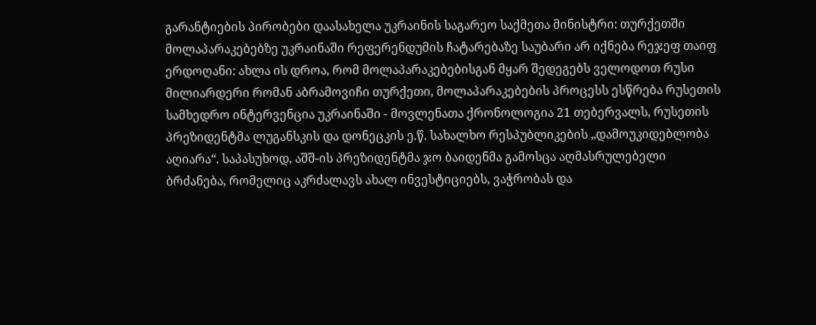გარანტიების პირობები დაასახელა უკრაინის საგარეო საქმეთა მინისტრი: თურქეთში მოლაპარაკებებზე უკრაინაში რეფერენდუმის ჩატარებაზე საუბარი არ იქნება რეჯეფ თაიფ ერდოღანი: ახლა ის დროა, რომ მოლაპარაკებებისგან მყარ შედეგებს ველოდოთ რუსი მილიარდერი რომან აბრამოვიჩი თურქეთი, მოლაპარაკებების პროცესს ესწრება რუსეთის სამხედრო ინტერვენცია უკრაინაში - მოვლენათა ქრონოლოგია 21 თებერვალს, რუსეთის პრეზიდენტმა ლუგანსკის და დონეცკის ე.წ. სახალხო რესპუბლიკების „დამოუკიდებლობა აღიარა“. საპასუხოდ, აშშ-ის პრეზიდენტმა ჯო ბაიდენმა გამოსცა აღმასრულებელი ბრძანება, რომელიც აკრძალავს ახალ ინვესტიციებს, ვაჭრობას და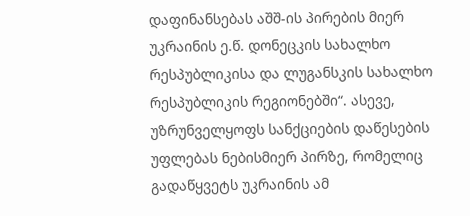დაფინანსებას აშშ-ის პირების მიერ უკრაინის ე.წ. დონეცკის სახალხო რესპუბლიკისა და ლუგანსკის სახალხო რესპუბლიკის რეგიონებში“. ასევე, უზრუნველყოფს სანქციების დაწესების უფლებას ნებისმიერ პირზე, რომელიც გადაწყვეტს უკრაინის ამ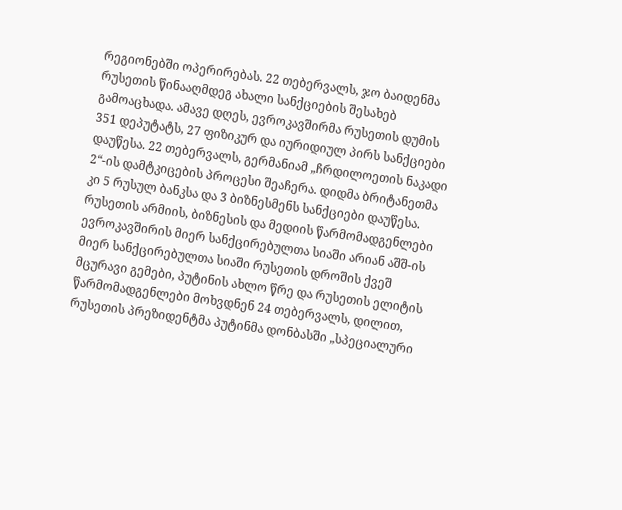რეგიონებში ოპერირებას. 22 თებერვალს, ჯო ბაიდენმა რუსეთის წინააღმდეგ ახალი სანქციების შესახებ გამოაცხადა. ამავე დღეს, ევროკავშირმა რუსეთის დუმის 351 დეპუტატს, 27 ფიზიკურ და იურიდიულ პირს სანქციები დაუწესა. 22 თებერვალს, გერმანიამ „ჩრდილოეთის ნაკადი 2“-ის დამტკიცების პროცესი შეაჩერა. დიდმა ბრიტანეთმა კი 5 რუსულ ბანკსა და 3 ბიზნესმენს სანქციები დაუწესა. რუსეთის არმიის, ბიზნესის და მედიის წარმომადგენლები ევროკავშირის მიერ სანქცირებულთა სიაში არიან აშშ-ის მიერ სანქცირებულთა სიაში რუსეთის დროშის ქვეშ მცურავი გემები, პუტინის ახლო წრე და რუსეთის ელიტის წარმომადგენლები მოხვდნენ 24 თებერვალს, დილით, რუსეთის პრეზიდენტმა პუტინმა დონბასში „სპეციალური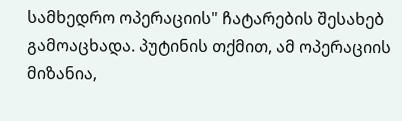სამხედრო ოპერაციის" ჩატარების შესახებ გამოაცხადა. პუტინის თქმით, ამ ოპერაციის მიზანია,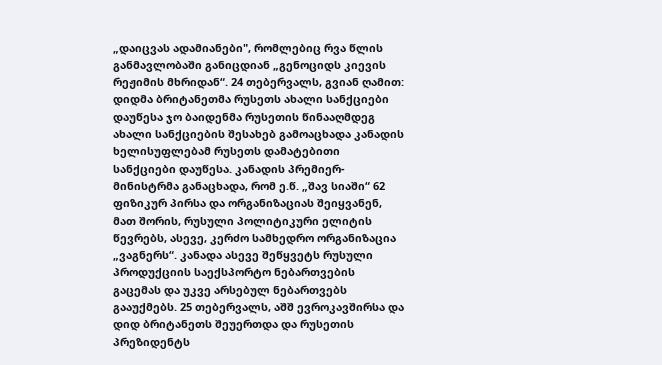„დაიცვას ადამიანები", რომლებიც რვა წლის განმავლობაში განიცდიან „გენოციდს კიევის რეჟიმის მხრიდან“. 24 თებერვალს, გვიან ღამით: დიდმა ბრიტანეთმა რუსეთს ახალი სანქციები დაუწესა ჯო ბაიდენმა რუსეთის წინააღმდეგ ახალი სანქციების შესახებ გამოაცხადა კანადის ხელისუფლებამ რუსეთს დამატებითი სანქციები დაუწესა. კანადის პრემიერ-მინისტრმა განაცხადა, რომ ე.წ. „შავ სიაში“ 62 ფიზიკურ პირსა და ორგანიზაციას შეიყვანენ, მათ შორის, რუსული პოლიტიკური ელიტის წევრებს, ასევე, კერძო სამხედრო ორგანიზაცია „ვაგნერს“. კანადა ასევე შეწყვეტს რუსული პროდუქციის საექსპორტო ნებართვების გაცემას და უკვე არსებულ ნებართვებს გააუქმებს. 25 თებერვალს, აშშ ევროკავშირსა და დიდ ბრიტანეთს შეუერთდა და რუსეთის პრეზიდენტს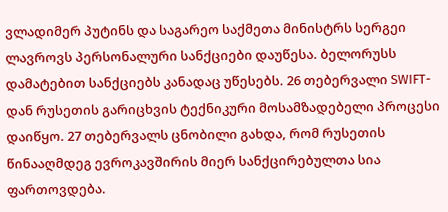ვლადიმერ პუტინს და საგარეო საქმეთა მინისტრს სერგეი ლავროვს პერსონალური სანქციები დაუწესა. ბელორუსს დამატებით სანქციებს კანადაც უწესებს. 26 თებერვალი SWIFT-დან რუსეთის გარიცხვის ტექნიკური მოსამზადებელი პროცესი დაიწყო. 27 თებერვალს ცნობილი გახდა, რომ რუსეთის წინააღმდეგ ევროკავშირის მიერ სანქცირებულთა სია ფართოვდება.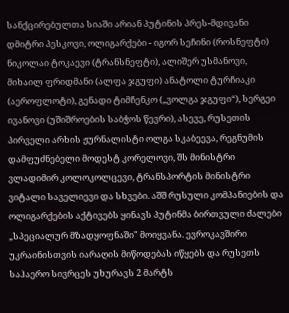სანქცირებულთა სიაში არიან პუტინის პრეს-მდივანი დმიტრი პესკოვი, ოლიგარქები - იგორ სეჩინი (როსნეფტი) ნიკოლაი ტოკაევი (ტრანსნეფტი), ალიშერ უსმანოვი, მიხაილ ფრიდმანი (ალფა ჯგუფი) ანატოლი ტურჩიაკი (აეროფლოტი), გენადი ტიმჩენკო („ვოლგა ჯგუფი“), სერგეი ივანოვი (უშიშროების საბჭოს წევრი), ასევე, რუსეთის პირველი არხის ჟურნალისტი ოლგა სკაბეევა, რეგნუმის დამფუძნებელი მოდესტ კორელოვი, შს მინისტრი ვლადიმირ კოლოკოლცევი, ტრანსპორტის მინისტრი ვიტალი საველიევი და სხვები. აშშ რუსული კომპანიების და ოლიგარქების აქტივებს ყინავს პუტინმა ბირთვული ძალები „სპეციალურ მზადყოფნაში" მოიყვანა. ევროკავშირი უკრაინისთვის იარაღის მიწოდებას იწყებს და რუსეთს საჰაერო სივრცეს უხურავს 2 მარტს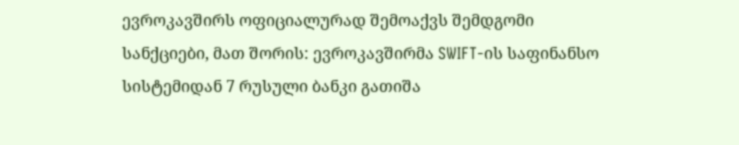ევროკავშირს ოფიციალურად შემოაქვს შემდგომი სანქციები, მათ შორის: ევროკავშირმა SWIFT-ის საფინანსო სისტემიდან 7 რუსული ბანკი გათიშა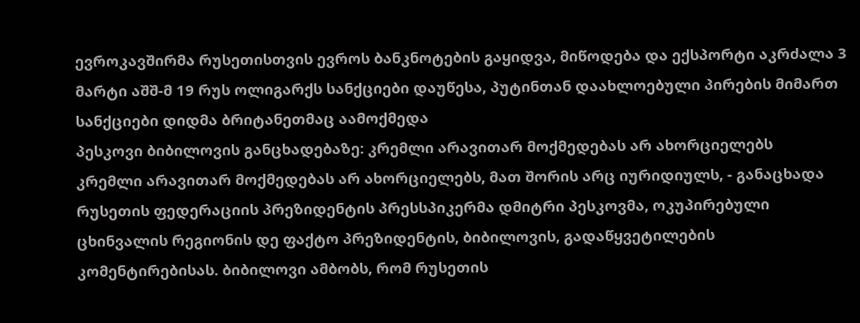ევროკავშირმა რუსეთისთვის ევროს ბანკნოტების გაყიდვა, მიწოდება და ექსპორტი აკრძალა 3 მარტი აშშ-მ 19 რუს ოლიგარქს სანქციები დაუწესა, პუტინთან დაახლოებული პირების მიმართ სანქციები დიდმა ბრიტანეთმაც აამოქმედა
პესკოვი ბიბილოვის განცხადებაზე: კრემლი არავითარ მოქმედებას არ ახორციელებს
კრემლი არავითარ მოქმედებას არ ახორციელებს, მათ შორის არც იურიდიულს, - განაცხადა რუსეთის ფედერაციის პრეზიდენტის პრესსპიკერმა დმიტრი პესკოვმა, ოკუპირებული ცხინვალის რეგიონის დე ფაქტო პრეზიდენტის, ბიბილოვის, გადაწყვეტილების კომენტირებისას. ბიბილოვი ამბობს, რომ რუსეთის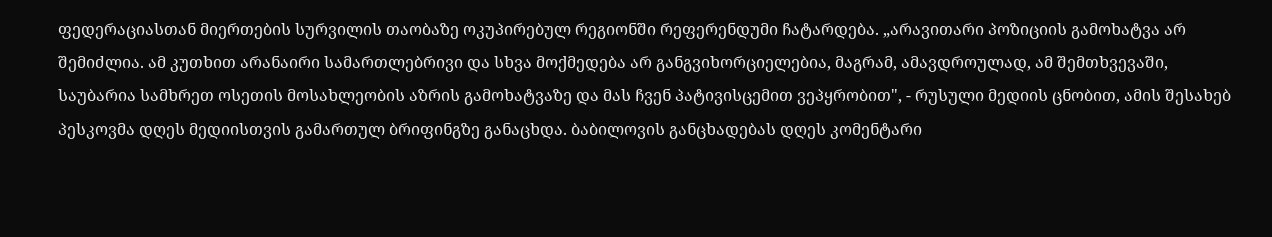ფედერაციასთან მიერთების სურვილის თაობაზე ოკუპირებულ რეგიონში რეფერენდუმი ჩატარდება. „არავითარი პოზიციის გამოხატვა არ შემიძლია. ამ კუთხით არანაირი სამართლებრივი და სხვა მოქმედება არ განგვიხორციელებია, მაგრამ, ამავდროულად, ამ შემთხვევაში, საუბარია სამხრეთ ოსეთის მოსახლეობის აზრის გამოხატვაზე და მას ჩვენ პატივისცემით ვეპყრობით", - რუსული მედიის ცნობით, ამის შესახებ პესკოვმა დღეს მედიისთვის გამართულ ბრიფინგზე განაცხდა. ბაბილოვის განცხადებას დღეს კომენტარი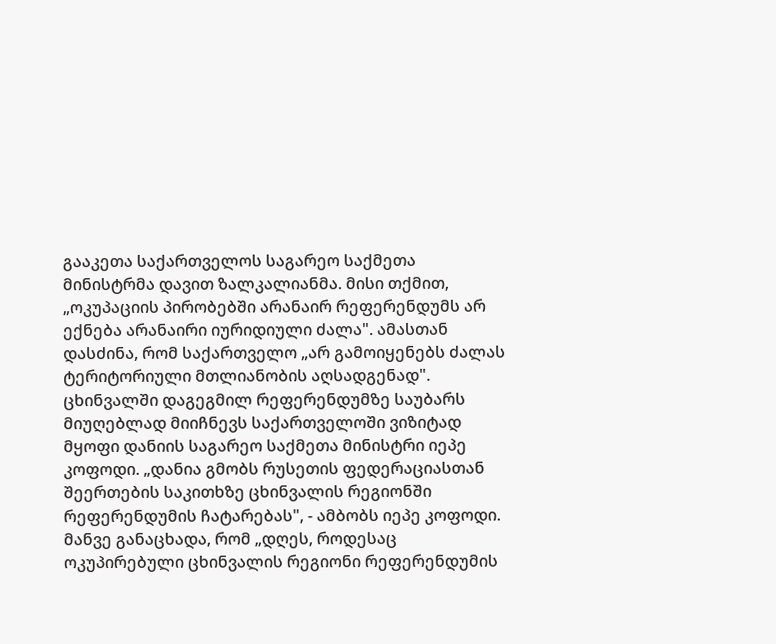გააკეთა საქართველოს საგარეო საქმეთა მინისტრმა დავით ზალკალიანმა. მისი თქმით, „ოკუპაციის პირობებში არანაირ რეფერენდუმს არ ექნება არანაირი იურიდიული ძალა". ამასთან დასძინა, რომ საქართველო „არ გამოიყენებს ძალას ტერიტორიული მთლიანობის აღსადგენად". ცხინვალში დაგეგმილ რეფერენდუმზე საუბარს მიუღებლად მიიჩნევს საქართველოში ვიზიტად მყოფი დანიის საგარეო საქმეთა მინისტრი იეპე კოფოდი. „დანია გმობს რუსეთის ფედერაციასთან შეერთების საკითხზე ცხინვალის რეგიონში რეფერენდუმის ჩატარებას", - ამბობს იეპე კოფოდი. მანვე განაცხადა, რომ „დღეს, როდესაც ოკუპირებული ცხინვალის რეგიონი რეფერენდუმის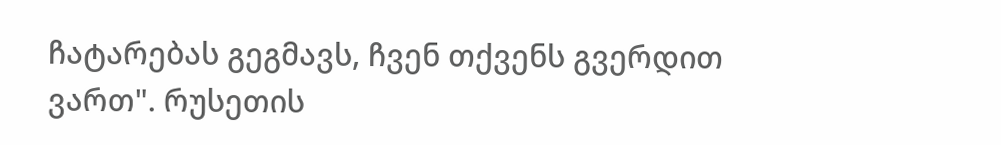ჩატარებას გეგმავს, ჩვენ თქვენს გვერდით ვართ". რუსეთის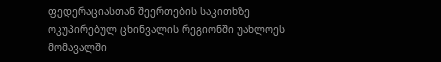ფედერაციასთან შეერთების საკითხზე ოკუპირებულ ცხინვალის რეგიონში უახლოეს მომავალში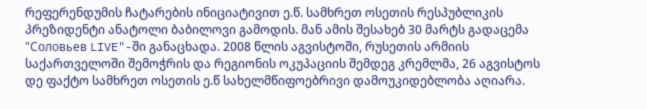რეფერენდუმის ჩატარების ინიციატივით ე.წ. სამხრეთ ოსეთის რესპუბლიკის პრეზიდენტი ანატოლი ბაბილოვი გამოდის. მან ამის შესახებ 30 მარტს გადაცემა "Соловьев LIVE"-ში განაცხადა. 2008 წლის აგვისტოში, რუსეთის არმიის საქართველოში შემოჭრის და რეგიონის ოკუპაციის შემდეგ კრემლმა, 26 აგვისტოს დე ფაქტო სამხრეთ ოსეთის ე.წ სახელმწიფოებრივი დამოუკიდებლობა აღიარა.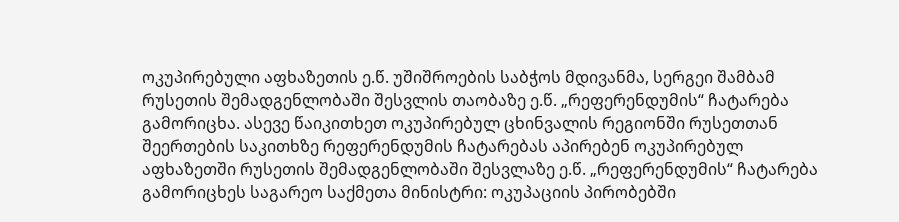ოკუპირებული აფხაზეთის ე.წ. უშიშროების საბჭოს მდივანმა, სერგეი შამბამ რუსეთის შემადგენლობაში შესვლის თაობაზე ე.წ. „რეფერენდუმის“ ჩატარება გამორიცხა. ასევე წაიკითხეთ ოკუპირებულ ცხინვალის რეგიონში რუსეთთან შეერთების საკითხზე რეფერენდუმის ჩატარებას აპირებენ ოკუპირებულ აფხაზეთში რუსეთის შემადგენლობაში შესვლაზე ე.წ. „რეფერენდუმის“ ჩატარება გამორიცხეს საგარეო საქმეთა მინისტრი: ოკუპაციის პირობებში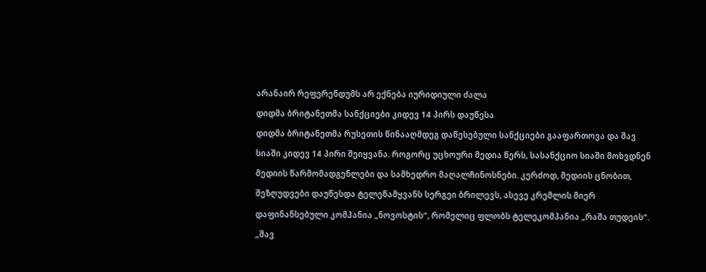არანაირ რეფერენდუმს არ ექნება იურიდიული ძალა
დიდმა ბრიტანეთმა სანქციები კიდევ 14 პირს დაუწესა
დიდმა ბრიტანეთმა რუსეთის წინააღმდეგ დაწესებული სანქციები გააფართოვა და შავ სიაში კიდევ 14 პირი შეიყვანა. როგორც უცხოური მედია წერს, სასანქციო სიაში მოხვდნენ მედიის წარმომადგენლები და სამხედრო მაღალჩინოსნები. კერძოდ, მედიის ცნობით, შეზღუდვები დაუწესდა ტელეწამყვანს სერგეი ბრილევს, ასევე კრემლის მიერ დაფინანსებული კომპანია „ნოვოსტის“, რომელიც ფლობს ტელეკომპანია „რაშა თუდეის“. „შავ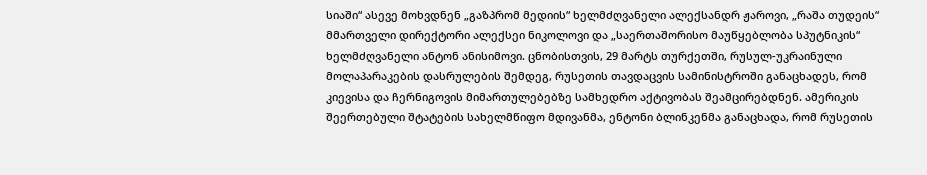სიაში“ ასევე მოხვდნენ „გაზპრომ მედიის“ ხელმძღვანელი ალექსანდრ ჟაროვი, „რაშა თუდეის“ მმართველი დირექტორი ალექსეი ნიკოლოვი და „საერთაშორისო მაუწყებლობა სპუტნიკის“ ხელმძღვანელი ანტონ ანისიმოვი. ცნობისთვის, 29 მარტს თურქეთში, რუსულ-უკრაინული მოლაპარაკების დასრულების შემდეგ, რუსეთის თავდაცვის სამინისტროში განაცხადეს, რომ კიევისა და ჩერნიგოვის მიმართულებებზე სამხედრო აქტივობას შეამცირებდნენ. ამერიკის შეერთებული შტატების სახელმწიფო მდივანმა, ენტონი ბლინკენმა განაცხადა, რომ რუსეთის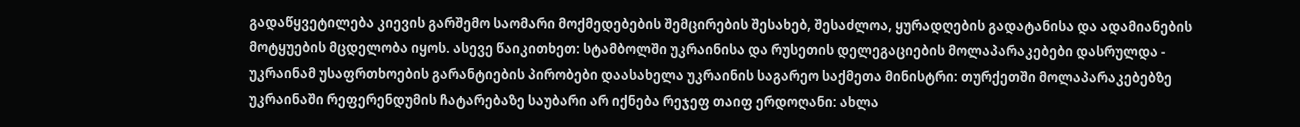გადაწყვეტილება კიევის გარშემო საომარი მოქმედებების შემცირების შესახებ, შესაძლოა, ყურადღების გადატანისა და ადამიანების მოტყუების მცდელობა იყოს. ასევე წაიკითხეთ: სტამბოლში უკრაინისა და რუსეთის დელეგაციების მოლაპარაკებები დასრულდა - უკრაინამ უსაფრთხოების გარანტიების პირობები დაასახელა უკრაინის საგარეო საქმეთა მინისტრი: თურქეთში მოლაპარაკებებზე უკრაინაში რეფერენდუმის ჩატარებაზე საუბარი არ იქნება რეჯეფ თაიფ ერდოღანი: ახლა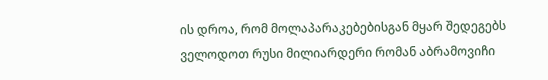ის დროა, რომ მოლაპარაკებებისგან მყარ შედეგებს ველოდოთ რუსი მილიარდერი რომან აბრამოვიჩი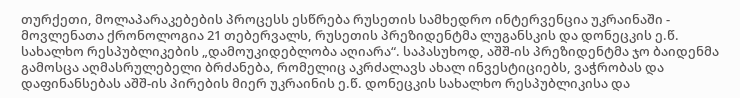თურქეთი, მოლაპარაკებების პროცესს ესწრება რუსეთის სამხედრო ინტერვენცია უკრაინაში - მოვლენათა ქრონოლოგია 21 თებერვალს, რუსეთის პრეზიდენტმა ლუგანსკის და დონეცკის ე.წ. სახალხო რესპუბლიკების „დამოუკიდებლობა აღიარა“. საპასუხოდ, აშშ-ის პრეზიდენტმა ჯო ბაიდენმა გამოსცა აღმასრულებელი ბრძანება, რომელიც აკრძალავს ახალ ინვესტიციებს, ვაჭრობას და დაფინანსებას აშშ-ის პირების მიერ უკრაინის ე.წ. დონეცკის სახალხო რესპუბლიკისა და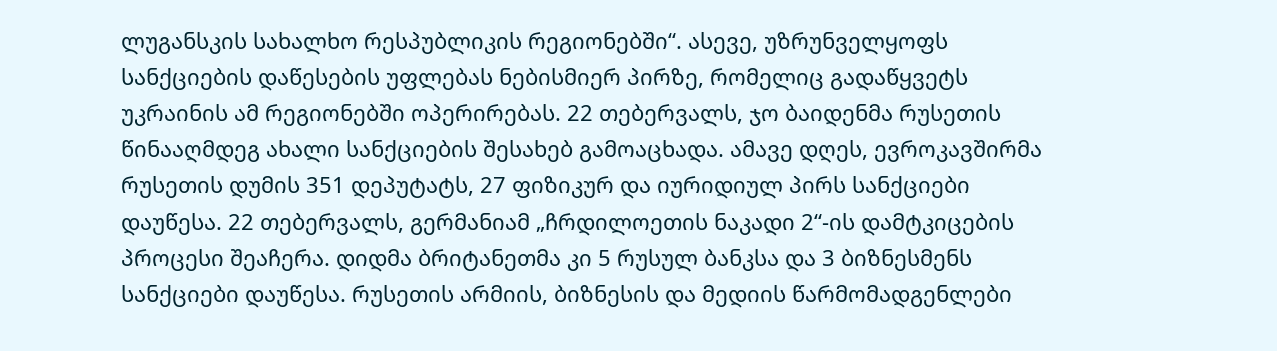ლუგანსკის სახალხო რესპუბლიკის რეგიონებში“. ასევე, უზრუნველყოფს სანქციების დაწესების უფლებას ნებისმიერ პირზე, რომელიც გადაწყვეტს უკრაინის ამ რეგიონებში ოპერირებას. 22 თებერვალს, ჯო ბაიდენმა რუსეთის წინააღმდეგ ახალი სანქციების შესახებ გამოაცხადა. ამავე დღეს, ევროკავშირმა რუსეთის დუმის 351 დეპუტატს, 27 ფიზიკურ და იურიდიულ პირს სანქციები დაუწესა. 22 თებერვალს, გერმანიამ „ჩრდილოეთის ნაკადი 2“-ის დამტკიცების პროცესი შეაჩერა. დიდმა ბრიტანეთმა კი 5 რუსულ ბანკსა და 3 ბიზნესმენს სანქციები დაუწესა. რუსეთის არმიის, ბიზნესის და მედიის წარმომადგენლები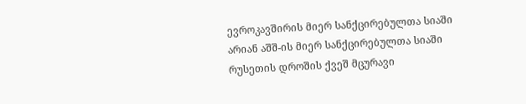ევროკავშირის მიერ სანქცირებულთა სიაში არიან აშშ-ის მიერ სანქცირებულთა სიაში რუსეთის დროშის ქვეშ მცურავი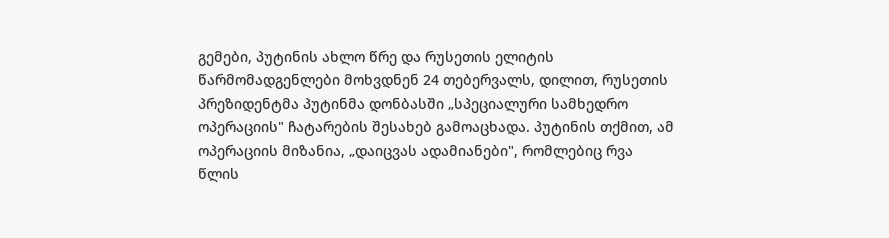გემები, პუტინის ახლო წრე და რუსეთის ელიტის წარმომადგენლები მოხვდნენ 24 თებერვალს, დილით, რუსეთის პრეზიდენტმა პუტინმა დონბასში „სპეციალური სამხედრო ოპერაციის" ჩატარების შესახებ გამოაცხადა. პუტინის თქმით, ამ ოპერაციის მიზანია, „დაიცვას ადამიანები", რომლებიც რვა წლის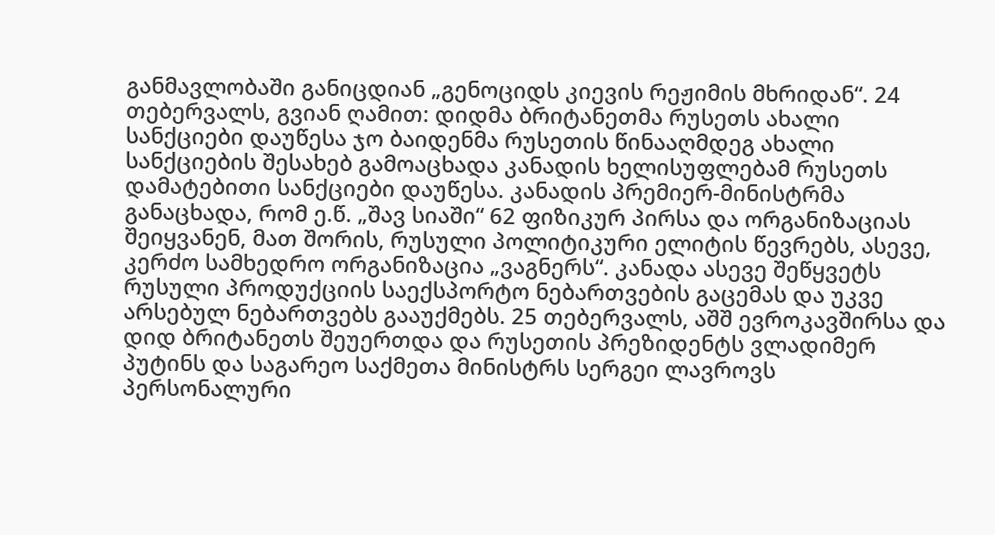განმავლობაში განიცდიან „გენოციდს კიევის რეჟიმის მხრიდან“. 24 თებერვალს, გვიან ღამით: დიდმა ბრიტანეთმა რუსეთს ახალი სანქციები დაუწესა ჯო ბაიდენმა რუსეთის წინააღმდეგ ახალი სანქციების შესახებ გამოაცხადა კანადის ხელისუფლებამ რუსეთს დამატებითი სანქციები დაუწესა. კანადის პრემიერ-მინისტრმა განაცხადა, რომ ე.წ. „შავ სიაში“ 62 ფიზიკურ პირსა და ორგანიზაციას შეიყვანენ, მათ შორის, რუსული პოლიტიკური ელიტის წევრებს, ასევე, კერძო სამხედრო ორგანიზაცია „ვაგნერს“. კანადა ასევე შეწყვეტს რუსული პროდუქციის საექსპორტო ნებართვების გაცემას და უკვე არსებულ ნებართვებს გააუქმებს. 25 თებერვალს, აშშ ევროკავშირსა და დიდ ბრიტანეთს შეუერთდა და რუსეთის პრეზიდენტს ვლადიმერ პუტინს და საგარეო საქმეთა მინისტრს სერგეი ლავროვს პერსონალური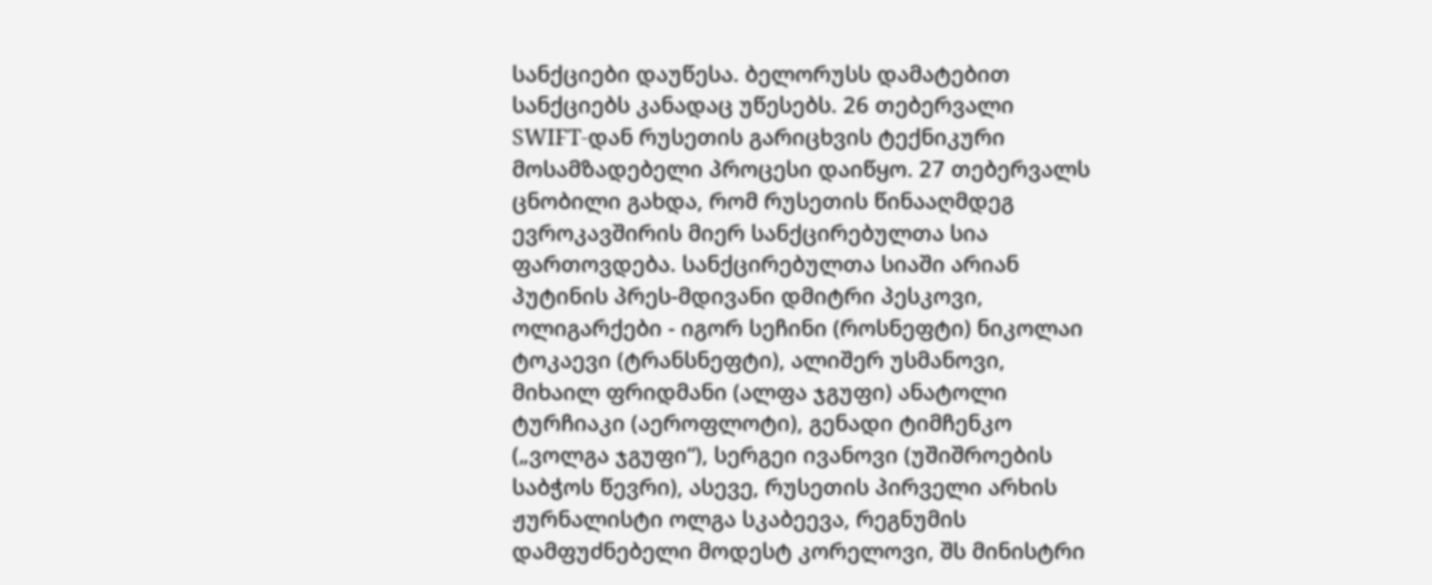სანქციები დაუწესა. ბელორუსს დამატებით სანქციებს კანადაც უწესებს. 26 თებერვალი SWIFT-დან რუსეთის გარიცხვის ტექნიკური მოსამზადებელი პროცესი დაიწყო. 27 თებერვალს ცნობილი გახდა, რომ რუსეთის წინააღმდეგ ევროკავშირის მიერ სანქცირებულთა სია ფართოვდება. სანქცირებულთა სიაში არიან პუტინის პრეს-მდივანი დმიტრი პესკოვი, ოლიგარქები - იგორ სეჩინი (როსნეფტი) ნიკოლაი ტოკაევი (ტრანსნეფტი), ალიშერ უსმანოვი, მიხაილ ფრიდმანი (ალფა ჯგუფი) ანატოლი ტურჩიაკი (აეროფლოტი), გენადი ტიმჩენკო („ვოლგა ჯგუფი“), სერგეი ივანოვი (უშიშროების საბჭოს წევრი), ასევე, რუსეთის პირველი არხის ჟურნალისტი ოლგა სკაბეევა, რეგნუმის დამფუძნებელი მოდესტ კორელოვი, შს მინისტრი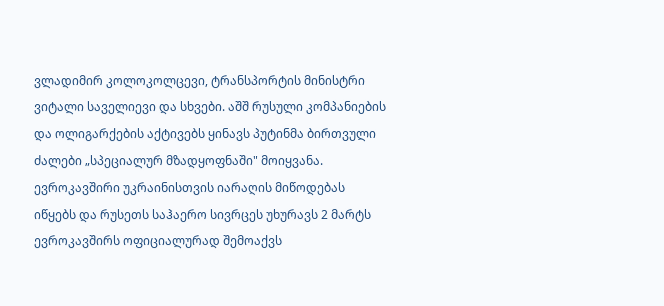ვლადიმირ კოლოკოლცევი, ტრანსპორტის მინისტრი ვიტალი საველიევი და სხვები. აშშ რუსული კომპანიების და ოლიგარქების აქტივებს ყინავს პუტინმა ბირთვული ძალები „სპეციალურ მზადყოფნაში" მოიყვანა. ევროკავშირი უკრაინისთვის იარაღის მიწოდებას იწყებს და რუსეთს საჰაერო სივრცეს უხურავს 2 მარტს ევროკავშირს ოფიციალურად შემოაქვს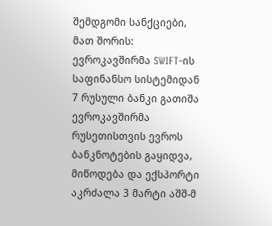შემდგომი სანქციები, მათ შორის: ევროკავშირმა SWIFT-ის საფინანსო სისტემიდან 7 რუსული ბანკი გათიშა ევროკავშირმა რუსეთისთვის ევროს ბანკნოტების გაყიდვა, მიწოდება და ექსპორტი აკრძალა 3 მარტი აშშ-მ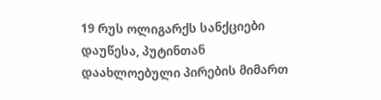19 რუს ოლიგარქს სანქციები დაუწესა, პუტინთან დაახლოებული პირების მიმართ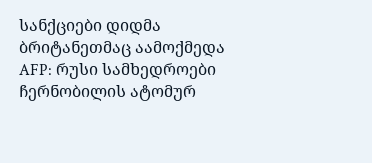სანქციები დიდმა ბრიტანეთმაც აამოქმედა
AFP: რუსი სამხედროები ჩერნობილის ატომურ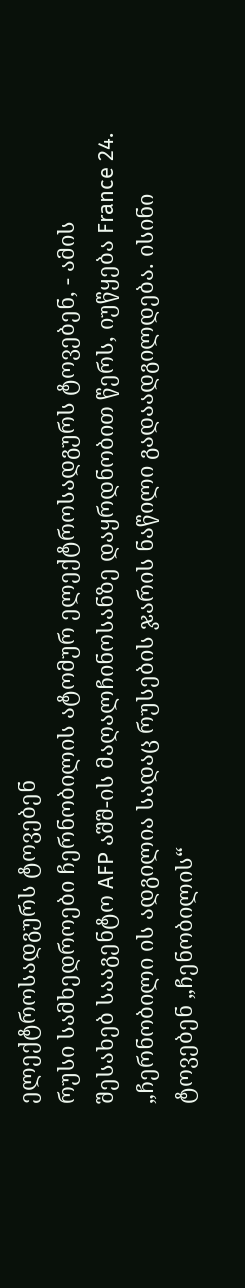ელექტროსადგურს ტოვებენ
რუსი სამხედროები ჩერნობილის ატომურ ელექტროსადგურს ტოვებენ, - ამის შესახებ სააგენტო AFP აშშ-ის მაღალჩინოსანზე დაყრდნობით წერს, იუწყება France 24. „ჩერნობილი ის ადგილია სადაც რუსების ჯარის ნაწილი გადაადგილდება. ისინი ტოვებენ „ჩენობილის“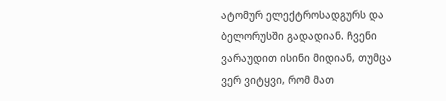ატომურ ელექტროსადგურს და ბელორუსში გადადიან. ჩვენი ვარაუდით ისინი მიდიან, თუმცა ვერ ვიტყვი, რომ მათ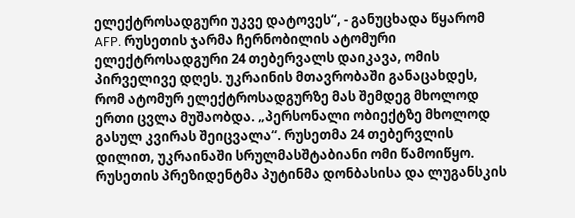ელექტროსადგური უკვე დატოვეს“, - განუცხადა წყარომ AFP. რუსეთის ჯარმა ჩერნობილის ატომური ელექტროსადგური 24 თებერვალს დაიკავა, ომის პირველივე დღეს. უკრაინის მთავრობაში განაცახდეს, რომ ატომურ ელექტროსადგურზე მას შემდეგ მხოლოდ ერთი ცვლა მუშაობდა. „პერსონალი ობიექტზე მხოლოდ გასულ კვირას შეიცვალა“. რუსეთმა 24 თებერვლის დილით, უკრაინაში სრულმასშტაბიანი ომი წამოიწყო. რუსეთის პრეზიდენტმა პუტინმა დონბასისა და ლუგანსკის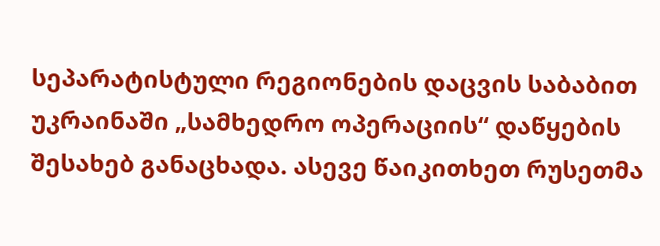სეპარატისტული რეგიონების დაცვის საბაბით უკრაინაში „სამხედრო ოპერაციის“ დაწყების შესახებ განაცხადა. ასევე წაიკითხეთ რუსეთმა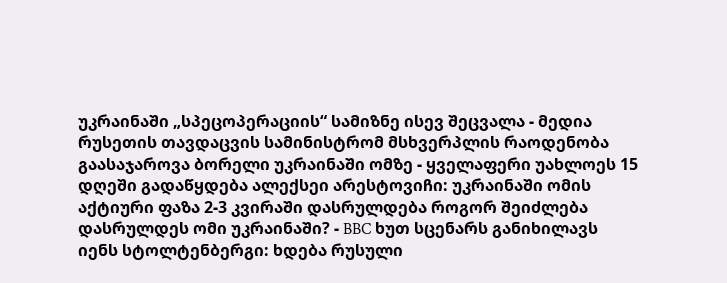უკრაინაში „სპეცოპერაციის“ სამიზნე ისევ შეცვალა - მედია რუსეთის თავდაცვის სამინისტრომ მსხვერპლის რაოდენობა გაასაჯაროვა ბორელი უკრაინაში ომზე - ყველაფერი უახლოეს 15 დღეში გადაწყდება ალექსეი არესტოვიჩი: უკრაინაში ომის აქტიური ფაზა 2-3 კვირაში დასრულდება როგორ შეიძლება დასრულდეს ომი უკრაინაში? - BBC ხუთ სცენარს განიხილავს
იენს სტოლტენბერგი: ხდება რუსული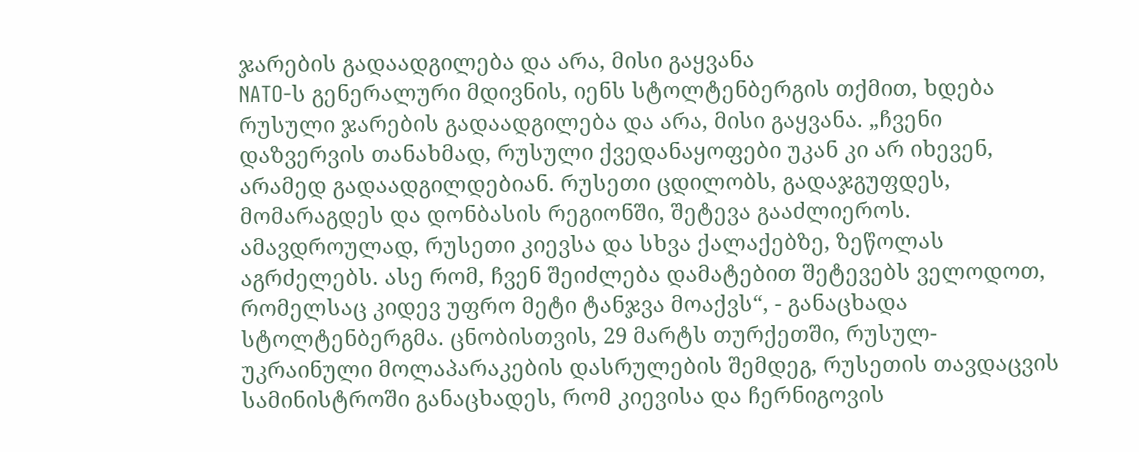ჯარების გადაადგილება და არა, მისი გაყვანა
NATO-ს გენერალური მდივნის, იენს სტოლტენბერგის თქმით, ხდება რუსული ჯარების გადაადგილება და არა, მისი გაყვანა. „ჩვენი დაზვერვის თანახმად, რუსული ქვედანაყოფები უკან კი არ იხევენ, არამედ გადაადგილდებიან. რუსეთი ცდილობს, გადაჯგუფდეს, მომარაგდეს და დონბასის რეგიონში, შეტევა გააძლიეროს. ამავდროულად, რუსეთი კიევსა და სხვა ქალაქებზე, ზეწოლას აგრძელებს. ასე რომ, ჩვენ შეიძლება დამატებით შეტევებს ველოდოთ, რომელსაც კიდევ უფრო მეტი ტანჯვა მოაქვს“, - განაცხადა სტოლტენბერგმა. ცნობისთვის, 29 მარტს თურქეთში, რუსულ-უკრაინული მოლაპარაკების დასრულების შემდეგ, რუსეთის თავდაცვის სამინისტროში განაცხადეს, რომ კიევისა და ჩერნიგოვის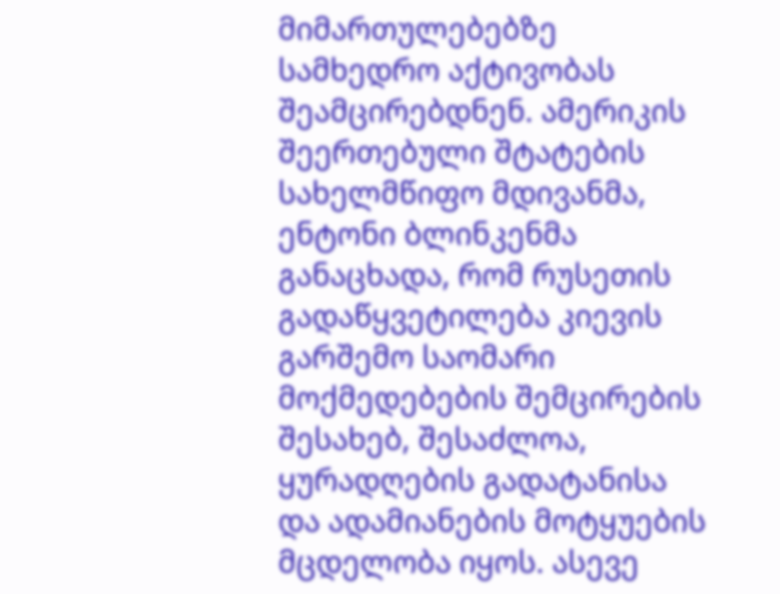მიმართულებებზე სამხედრო აქტივობას შეამცირებდნენ. ამერიკის შეერთებული შტატების სახელმწიფო მდივანმა, ენტონი ბლინკენმა განაცხადა, რომ რუსეთის გადაწყვეტილება კიევის გარშემო საომარი მოქმედებების შემცირების შესახებ, შესაძლოა, ყურადღების გადატანისა და ადამიანების მოტყუების მცდელობა იყოს. ასევე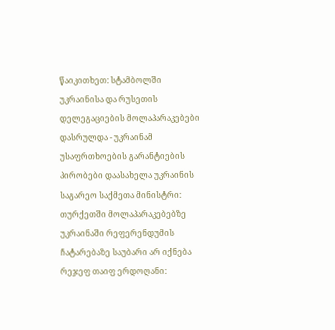წაიკითხეთ: სტამბოლში უკრაინისა და რუსეთის დელეგაციების მოლაპარაკებები დასრულდა - უკრაინამ უსაფრთხოების გარანტიების პირობები დაასახელა უკრაინის საგარეო საქმეთა მინისტრი: თურქეთში მოლაპარაკებებზე უკრაინაში რეფერენდუმის ჩატარებაზე საუბარი არ იქნება რეჯეფ თაიფ ერდოღანი: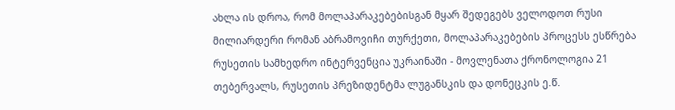ახლა ის დროა, რომ მოლაპარაკებებისგან მყარ შედეგებს ველოდოთ რუსი მილიარდერი რომან აბრამოვიჩი თურქეთი, მოლაპარაკებების პროცესს ესწრება რუსეთის სამხედრო ინტერვენცია უკრაინაში - მოვლენათა ქრონოლოგია 21 თებერვალს, რუსეთის პრეზიდენტმა ლუგანსკის და დონეცკის ე.წ.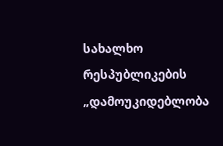სახალხო რესპუბლიკების „დამოუკიდებლობა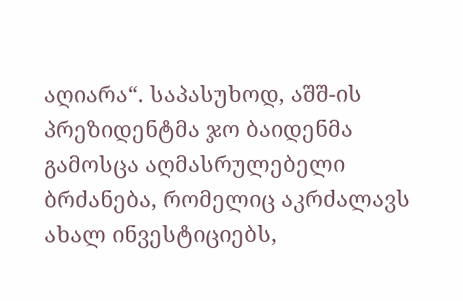აღიარა“. საპასუხოდ, აშშ-ის პრეზიდენტმა ჯო ბაიდენმა გამოსცა აღმასრულებელი ბრძანება, რომელიც აკრძალავს ახალ ინვესტიციებს,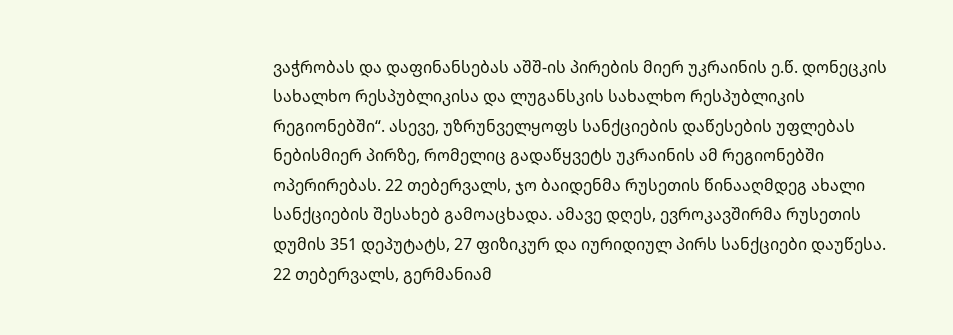ვაჭრობას და დაფინანსებას აშშ-ის პირების მიერ უკრაინის ე.წ. დონეცკის სახალხო რესპუბლიკისა და ლუგანსკის სახალხო რესპუბლიკის რეგიონებში“. ასევე, უზრუნველყოფს სანქციების დაწესების უფლებას ნებისმიერ პირზე, რომელიც გადაწყვეტს უკრაინის ამ რეგიონებში ოპერირებას. 22 თებერვალს, ჯო ბაიდენმა რუსეთის წინააღმდეგ ახალი სანქციების შესახებ გამოაცხადა. ამავე დღეს, ევროკავშირმა რუსეთის დუმის 351 დეპუტატს, 27 ფიზიკურ და იურიდიულ პირს სანქციები დაუწესა. 22 თებერვალს, გერმანიამ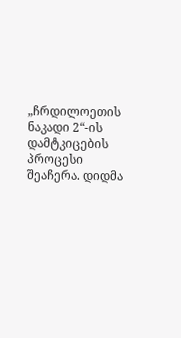„ჩრდილოეთის ნაკადი 2“-ის დამტკიცების პროცესი შეაჩერა. დიდმა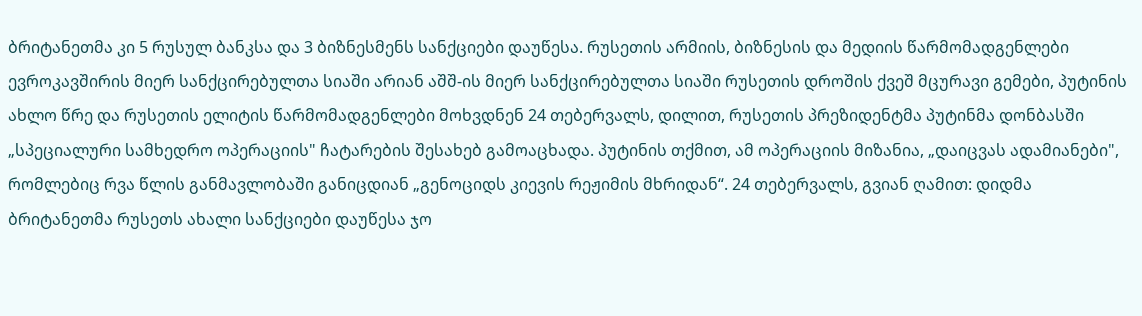ბრიტანეთმა კი 5 რუსულ ბანკსა და 3 ბიზნესმენს სანქციები დაუწესა. რუსეთის არმიის, ბიზნესის და მედიის წარმომადგენლები ევროკავშირის მიერ სანქცირებულთა სიაში არიან აშშ-ის მიერ სანქცირებულთა სიაში რუსეთის დროშის ქვეშ მცურავი გემები, პუტინის ახლო წრე და რუსეთის ელიტის წარმომადგენლები მოხვდნენ 24 თებერვალს, დილით, რუსეთის პრეზიდენტმა პუტინმა დონბასში „სპეციალური სამხედრო ოპერაციის" ჩატარების შესახებ გამოაცხადა. პუტინის თქმით, ამ ოპერაციის მიზანია, „დაიცვას ადამიანები", რომლებიც რვა წლის განმავლობაში განიცდიან „გენოციდს კიევის რეჟიმის მხრიდან“. 24 თებერვალს, გვიან ღამით: დიდმა ბრიტანეთმა რუსეთს ახალი სანქციები დაუწესა ჯო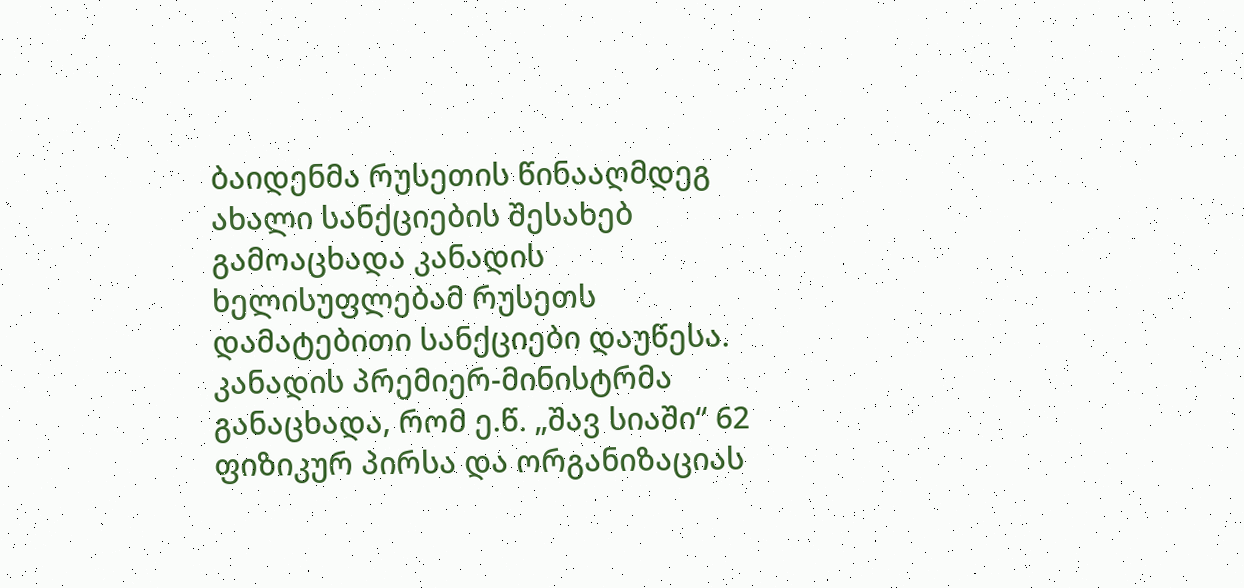ბაიდენმა რუსეთის წინააღმდეგ ახალი სანქციების შესახებ გამოაცხადა კანადის ხელისუფლებამ რუსეთს დამატებითი სანქციები დაუწესა. კანადის პრემიერ-მინისტრმა განაცხადა, რომ ე.წ. „შავ სიაში“ 62 ფიზიკურ პირსა და ორგანიზაციას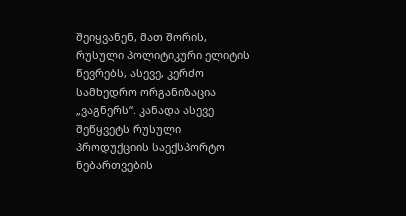შეიყვანენ, მათ შორის, რუსული პოლიტიკური ელიტის წევრებს, ასევე, კერძო სამხედრო ორგანიზაცია „ვაგნერს“. კანადა ასევე შეწყვეტს რუსული პროდუქციის საექსპორტო ნებართვების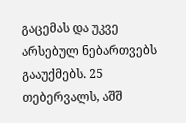გაცემას და უკვე არსებულ ნებართვებს გააუქმებს. 25 თებერვალს, აშშ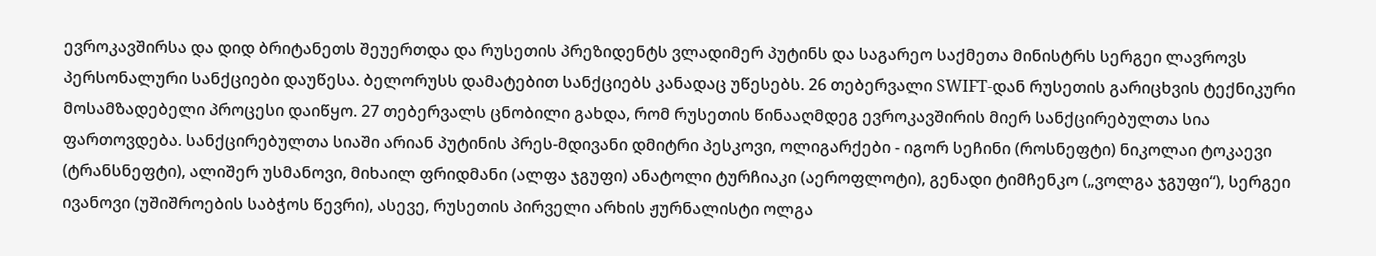ევროკავშირსა და დიდ ბრიტანეთს შეუერთდა და რუსეთის პრეზიდენტს ვლადიმერ პუტინს და საგარეო საქმეთა მინისტრს სერგეი ლავროვს პერსონალური სანქციები დაუწესა. ბელორუსს დამატებით სანქციებს კანადაც უწესებს. 26 თებერვალი SWIFT-დან რუსეთის გარიცხვის ტექნიკური მოსამზადებელი პროცესი დაიწყო. 27 თებერვალს ცნობილი გახდა, რომ რუსეთის წინააღმდეგ ევროკავშირის მიერ სანქცირებულთა სია ფართოვდება. სანქცირებულთა სიაში არიან პუტინის პრეს-მდივანი დმიტრი პესკოვი, ოლიგარქები - იგორ სეჩინი (როსნეფტი) ნიკოლაი ტოკაევი (ტრანსნეფტი), ალიშერ უსმანოვი, მიხაილ ფრიდმანი (ალფა ჯგუფი) ანატოლი ტურჩიაკი (აეროფლოტი), გენადი ტიმჩენკო („ვოლგა ჯგუფი“), სერგეი ივანოვი (უშიშროების საბჭოს წევრი), ასევე, რუსეთის პირველი არხის ჟურნალისტი ოლგა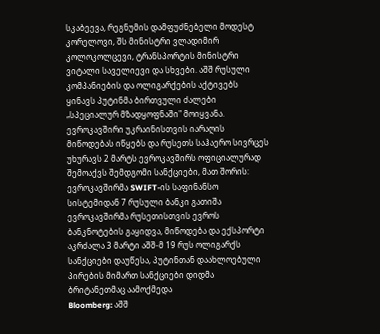სკაბეევა, რეგნუმის დამფუძნებელი მოდესტ კორელოვი, შს მინისტრი ვლადიმირ კოლოკოლცევი, ტრანსპორტის მინისტრი ვიტალი საველიევი და სხვები. აშშ რუსული კომპანიების და ოლიგარქების აქტივებს ყინავს პუტინმა ბირთვული ძალები „სპეციალურ მზადყოფნაში" მოიყვანა. ევროკავშირი უკრაინისთვის იარაღის მიწოდებას იწყებს და რუსეთს საჰაერო სივრცეს უხურავს 2 მარტს ევროკავშირს ოფიციალურად შემოაქვს შემდგომი სანქციები, მათ შორის: ევროკავშირმა SWIFT-ის საფინანსო სისტემიდან 7 რუსული ბანკი გათიშა ევროკავშირმა რუსეთისთვის ევროს ბანკნოტების გაყიდვა, მიწოდება და ექსპორტი აკრძალა 3 მარტი აშშ-მ 19 რუს ოლიგარქს სანქციები დაუწესა, პუტინთან დაახლოებული პირების მიმართ სანქციები დიდმა ბრიტანეთმაც აამოქმედა
Bloomberg: აშშ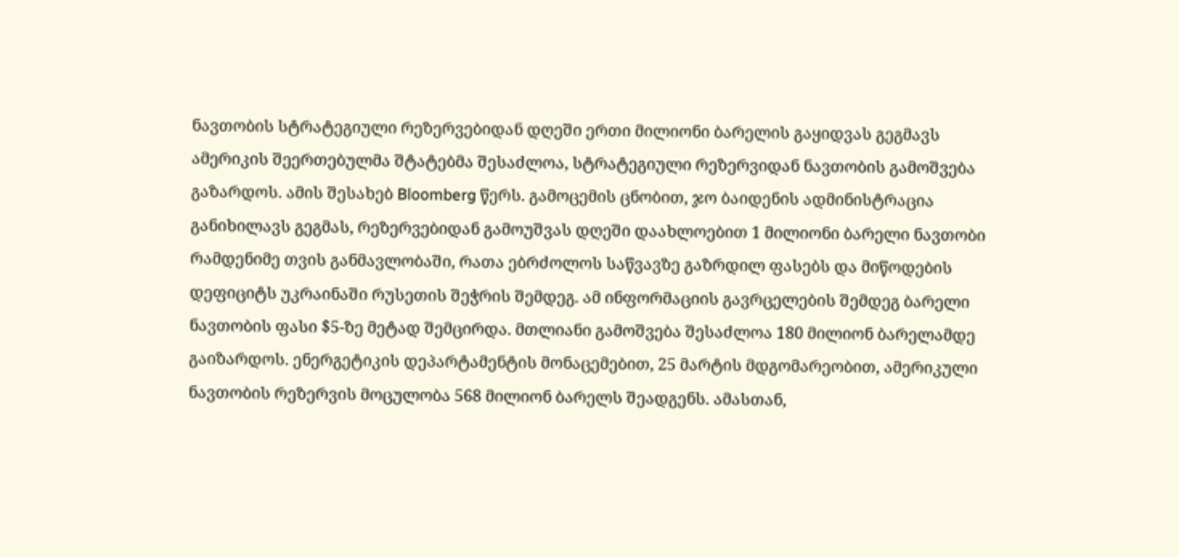ნავთობის სტრატეგიული რეზერვებიდან დღეში ერთი მილიონი ბარელის გაყიდვას გეგმავს
ამერიკის შეერთებულმა შტატებმა შესაძლოა, სტრატეგიული რეზერვიდან ნავთობის გამოშვება გაზარდოს. ამის შესახებ Bloomberg წერს. გამოცემის ცნობით, ჯო ბაიდენის ადმინისტრაცია განიხილავს გეგმას, რეზერვებიდან გამოუშვას დღეში დაახლოებით 1 მილიონი ბარელი ნავთობი რამდენიმე თვის განმავლობაში, რათა ებრძოლოს საწვავზე გაზრდილ ფასებს და მიწოდების დეფიციტს უკრაინაში რუსეთის შეჭრის შემდეგ. ამ ინფორმაციის გავრცელების შემდეგ ბარელი ნავთობის ფასი $5-ზე მეტად შემცირდა. მთლიანი გამოშვება შესაძლოა 180 მილიონ ბარელამდე გაიზარდოს. ენერგეტიკის დეპარტამენტის მონაცემებით, 25 მარტის მდგომარეობით, ამერიკული ნავთობის რეზერვის მოცულობა 568 მილიონ ბარელს შეადგენს. ამასთან,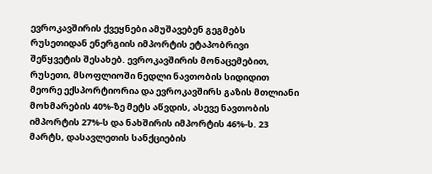ევროკავშირის ქვეყნები ამუშავებენ გეგმებს რუსეთიდან ენერგიის იმპორტის ეტაპობრივი შეწყვეტის შესახებ. ევროკავშირის მონაცემებით, რუსეთი, მსოფლიოში ნედლი ნავთობის სიდიდით მეორე ექსპორტიორია და ევროკავშირს გაზის მთლიანი მოხმარების 40%-ზე მეტს აწვდის, ასევე ნავთობის იმპორტის 27%-ს და ნახშირის იმპორტის 46%-ს. 23 მარტს, დასავლეთის სანქციების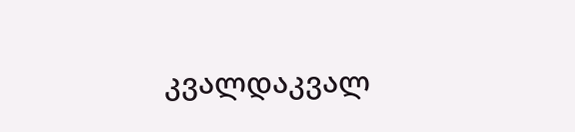კვალდაკვალ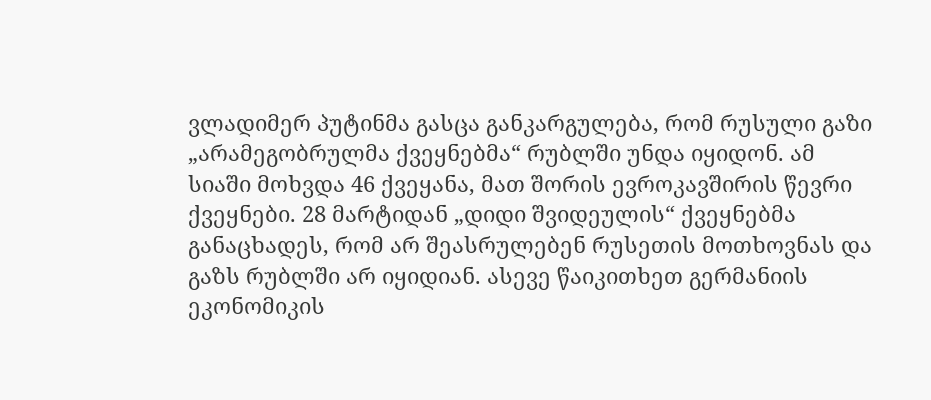ვლადიმერ პუტინმა გასცა განკარგულება, რომ რუსული გაზი „არამეგობრულმა ქვეყნებმა“ რუბლში უნდა იყიდონ. ამ სიაში მოხვდა 46 ქვეყანა, მათ შორის ევროკავშირის წევრი ქვეყნები. 28 მარტიდან „დიდი შვიდეულის“ ქვეყნებმა განაცხადეს, რომ არ შეასრულებენ რუსეთის მოთხოვნას და გაზს რუბლში არ იყიდიან. ასევე წაიკითხეთ გერმანიის ეკონომიკის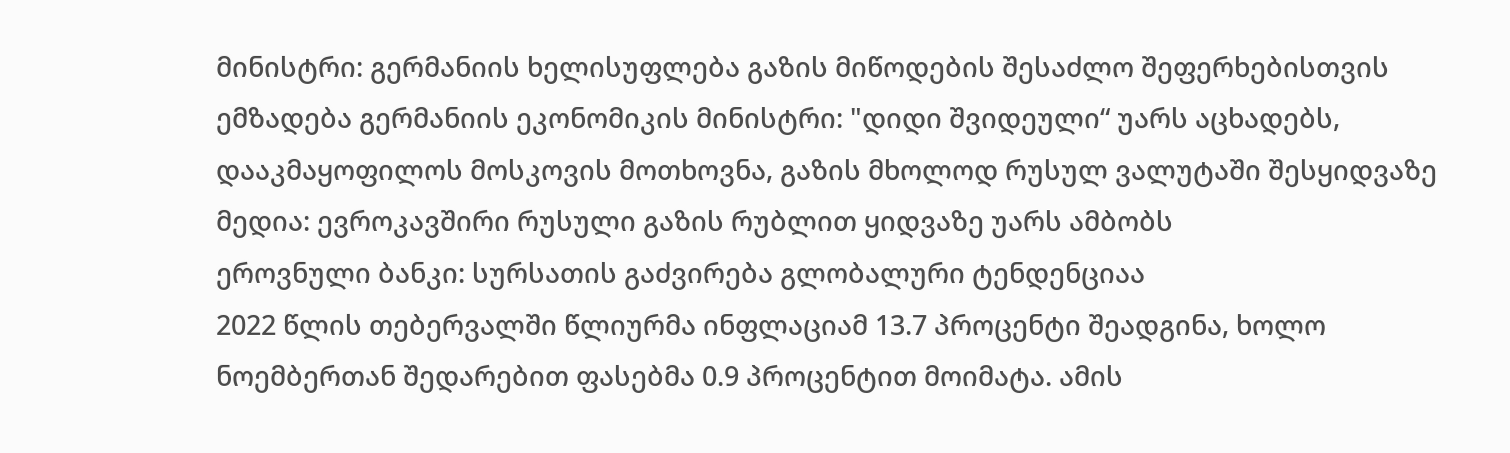მინისტრი: გერმანიის ხელისუფლება გაზის მიწოდების შესაძლო შეფერხებისთვის ემზადება გერმანიის ეკონომიკის მინისტრი: "დიდი შვიდეული“ უარს აცხადებს, დააკმაყოფილოს მოსკოვის მოთხოვნა, გაზის მხოლოდ რუსულ ვალუტაში შესყიდვაზე მედია: ევროკავშირი რუსული გაზის რუბლით ყიდვაზე უარს ამბობს
ეროვნული ბანკი: სურსათის გაძვირება გლობალური ტენდენციაა
2022 წლის თებერვალში წლიურმა ინფლაციამ 13.7 პროცენტი შეადგინა, ხოლო ნოემბერთან შედარებით ფასებმა 0.9 პროცენტით მოიმატა. ამის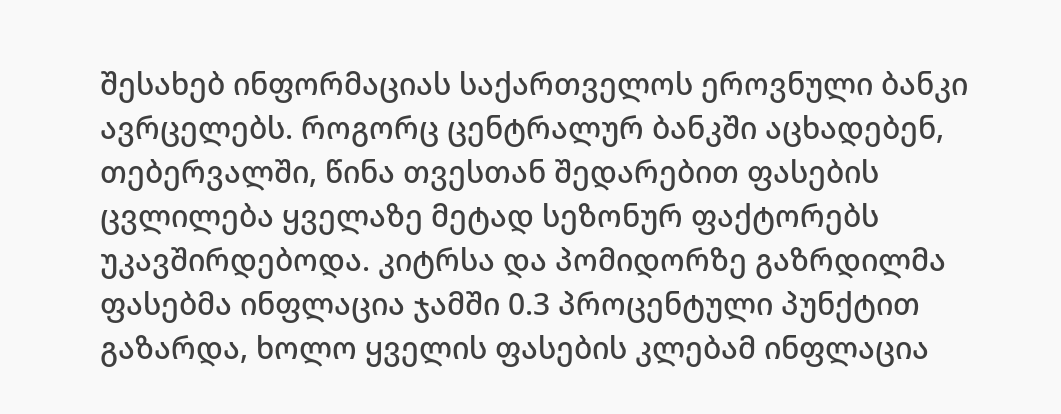შესახებ ინფორმაციას საქართველოს ეროვნული ბანკი ავრცელებს. როგორც ცენტრალურ ბანკში აცხადებენ, თებერვალში, წინა თვესთან შედარებით ფასების ცვლილება ყველაზე მეტად სეზონურ ფაქტორებს უკავშირდებოდა. კიტრსა და პომიდორზე გაზრდილმა ფასებმა ინფლაცია ჯამში 0.3 პროცენტული პუნქტით გაზარდა, ხოლო ყველის ფასების კლებამ ინფლაცია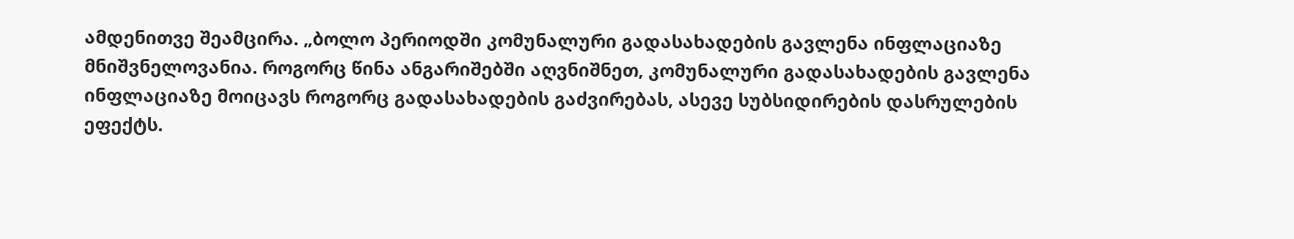ამდენითვე შეამცირა. „ბოლო პერიოდში კომუნალური გადასახადების გავლენა ინფლაციაზე მნიშვნელოვანია. როგორც წინა ანგარიშებში აღვნიშნეთ, კომუნალური გადასახადების გავლენა ინფლაციაზე მოიცავს როგორც გადასახადების გაძვირებას, ასევე სუბსიდირების დასრულების ეფექტს.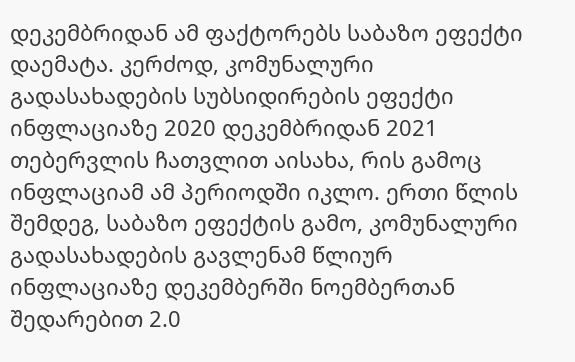დეკემბრიდან ამ ფაქტორებს საბაზო ეფექტი დაემატა. კერძოდ, კომუნალური გადასახადების სუბსიდირების ეფექტი ინფლაციაზე 2020 დეკემბრიდან 2021 თებერვლის ჩათვლით აისახა, რის გამოც ინფლაციამ ამ პერიოდში იკლო. ერთი წლის შემდეგ, საბაზო ეფექტის გამო, კომუნალური გადასახადების გავლენამ წლიურ ინფლაციაზე დეკემბერში ნოემბერთან შედარებით 2.0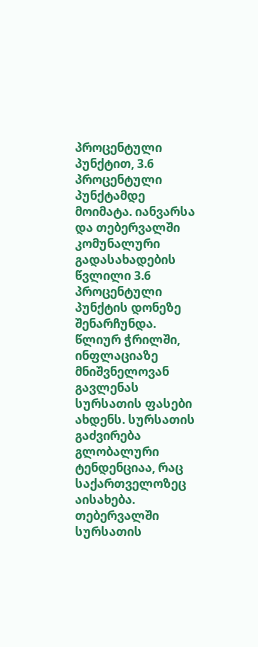პროცენტული პუნქტით, 3.6 პროცენტული პუნქტამდე მოიმატა. იანვარსა და თებერვალში კომუნალური გადასახადების წვლილი 3.6 პროცენტული პუნქტის დონეზე შენარჩუნდა. წლიურ ჭრილში, ინფლაციაზე მნიშვნელოვან გავლენას სურსათის ფასები ახდენს. სურსათის გაძვირება გლობალური ტენდენციაა, რაც საქართველოზეც აისახება. თებერვალში სურსათის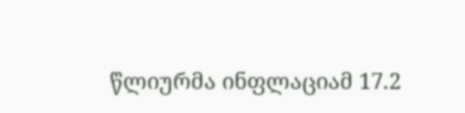წლიურმა ინფლაციამ 17.2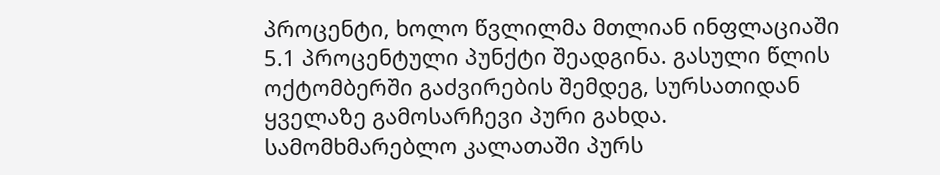პროცენტი, ხოლო წვლილმა მთლიან ინფლაციაში 5.1 პროცენტული პუნქტი შეადგინა. გასული წლის ოქტომბერში გაძვირების შემდეგ, სურსათიდან ყველაზე გამოსარჩევი პური გახდა. სამომხმარებლო კალათაში პურს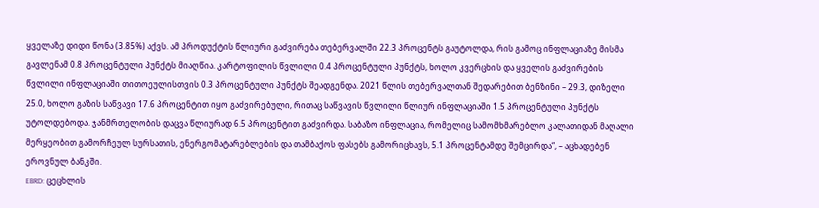ყველაზე დიდი წონა (3.85%) აქვს. ამ პროდუქტის წლიური გაძვირება თებერვალში 22.3 პროცენტს გაუტოლდა, რის გამოც ინფლაციაზე მისმა გავლენამ 0.8 პროცენტული პუნქტს მიაღწია. კარტოფილის წვლილი 0.4 პროცენტული პუნქტს, ხოლო კვერცხის და ყველის გაძვირების წვლილი ინფლაციაში თითოეულისთვის 0.3 პროცენტული პუნქტს შეადგენდა. 2021 წლის თებერვალთან შედარებით ბენზინი – 29.3, დიზელი 25.0, ხოლო გაზის საწვავი 17.6 პროცენტით იყო გაძვირებული, რითაც საწვავის წვლილი წლიურ ინფლაციაში 1.5 პროცენტული პუნქტს უტოლდებოდა. ჯანმრთელობის დაცვა წლიურად 6.5 პროცენტით გაძვირდა. საბაზო ინფლაცია, რომელიც სამომხმარებლო კალათიდან მაღალი მერყეობით გამორჩეულ სურსათის, ენერგომატარებლების და თამბაქოს ფასებს გამორიცხავს, 5.1 პროცენტამდე შემცირდა“, – აცხადებენ ეროვნულ ბანკში.
EBRD: ცეცხლის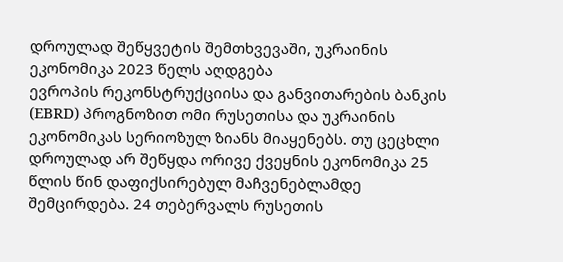დროულად შეწყვეტის შემთხვევაში, უკრაინის ეკონომიკა 2023 წელს აღდგება
ევროპის რეკონსტრუქციისა და განვითარების ბანკის (EBRD) პროგნოზით ომი რუსეთისა და უკრაინის ეკონომიკას სერიოზულ ზიანს მიაყენებს. თუ ცეცხლი დროულად არ შეწყდა ორივე ქვეყნის ეკონომიკა 25 წლის წინ დაფიქსირებულ მაჩვენებლამდე შემცირდება. 24 თებერვალს რუსეთის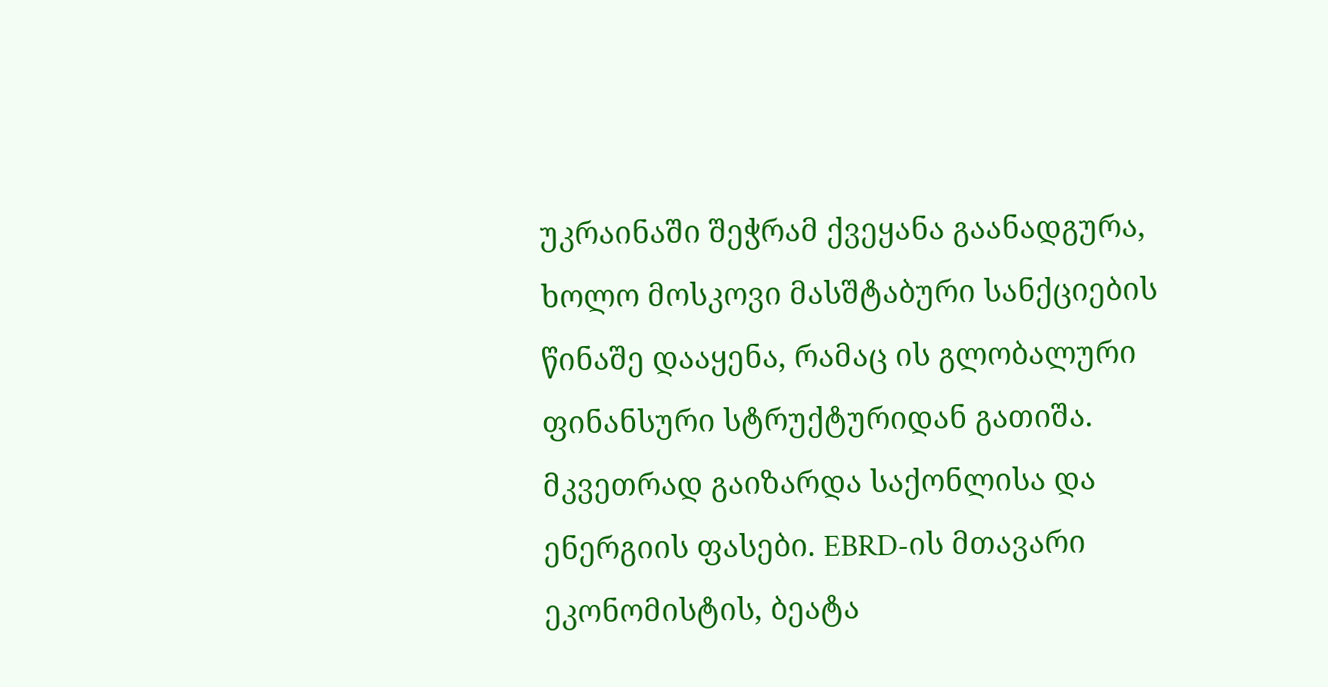უკრაინაში შეჭრამ ქვეყანა გაანადგურა, ხოლო მოსკოვი მასშტაბური სანქციების წინაშე დააყენა, რამაც ის გლობალური ფინანსური სტრუქტურიდან გათიშა. მკვეთრად გაიზარდა საქონლისა და ენერგიის ფასები. EBRD-ის მთავარი ეკონომისტის, ბეატა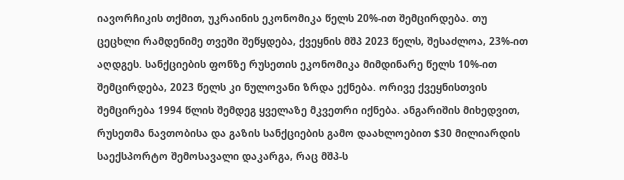იავორჩიკის თქმით, უკრაინის ეკონომიკა წელს 20%-ით შემცირდება. თუ ცეცხლი რამდენიმე თვეში შეწყდება, ქვეყნის მშპ 2023 წელს, შესაძლოა, 23%-ით აღდგეს. სანქციების ფონზე რუსეთის ეკონომიკა მიმდინარე წელს 10%-ით შემცირდება, 2023 წელს კი ნულოვანი ზრდა ექნება. ორივე ქვეყნისთვის შემცირება 1994 წლის შემდეგ ყველაზე მკვეთრი იქნება. ანგარიშის მიხედვით, რუსეთმა ნავთობისა და გაზის სანქციების გამო დაახლოებით $30 მილიარდის საექსპორტო შემოსავალი დაკარგა, რაც მშპ-ს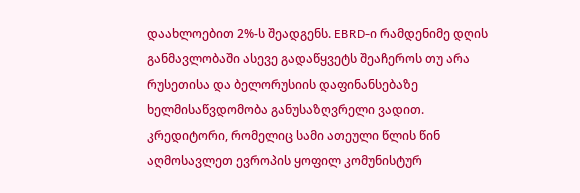დაახლოებით 2%-ს შეადგენს. EBRD-ი რამდენიმე დღის განმავლობაში ასევე გადაწყვეტს შეაჩეროს თუ არა რუსეთისა და ბელორუსიის დაფინანსებაზე ხელმისაწვდომობა განუსაზღვრელი ვადით. კრედიტორი, რომელიც სამი ათეული წლის წინ აღმოსავლეთ ევროპის ყოფილ კომუნისტურ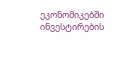ეკონომიკებში ინვესტირების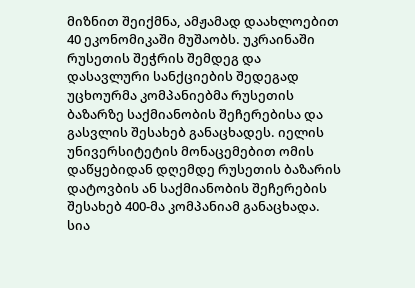მიზნით შეიქმნა, ამჟამად დაახლოებით 40 ეკონომიკაში მუშაობს. უკრაინაში რუსეთის შეჭრის შემდეგ და დასავლური სანქციების შედეგად უცხოურმა კომპანიებმა რუსეთის ბაზარზე საქმიანობის შეჩერებისა და გასვლის შესახებ განაცხადეს. იელის უნივერსიტეტის მონაცემებით ომის დაწყებიდან დღემდე რუსეთის ბაზარის დატოვბის ან საქმიანობის შეჩერების შესახებ 400-მა კომპანიამ განაცხადა. სია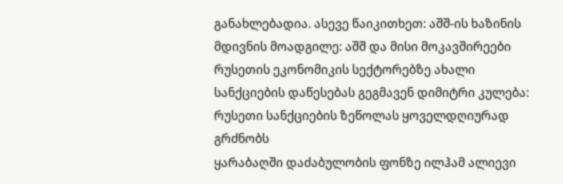განახლებადია. ასევე წაიკითხეთ: აშშ-ის ხაზინის მდივნის მოადგილე: აშშ და მისი მოკავშირეები რუსეთის ეკონომიკის სექტორებზე ახალი სანქციების დაწესებას გეგმავენ დიმიტრი კულება: რუსეთი სანქციების ზეწოლას ყოველდღიურად გრძნობს
ყარაბაღში დაძაბულობის ფონზე ილჰამ ალიევი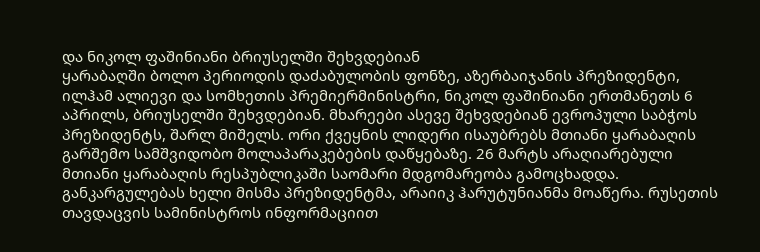და ნიკოლ ფაშინიანი ბრიუსელში შეხვდებიან
ყარაბაღში ბოლო პერიოდის დაძაბულობის ფონზე, აზერბაიჯანის პრეზიდენტი, ილჰამ ალიევი და სომხეთის პრემიერმინისტრი, ნიკოლ ფაშინიანი ერთმანეთს 6 აპრილს, ბრიუსელში შეხვდებიან. მხარეები ასევე შეხვდებიან ევროპული საბჭოს პრეზიდენტს, შარლ მიშელს. ორი ქვეყნის ლიდერი ისაუბრებს მთიანი ყარაბაღის გარშემო სამშვიდობო მოლაპარაკებების დაწყებაზე. 26 მარტს არაღიარებული მთიანი ყარაბაღის რესპუბლიკაში საომარი მდგომარეობა გამოცხადდა. განკარგულებას ხელი მისმა პრეზიდენტმა, არაიიკ ჰარუტუნიანმა მოაწერა. რუსეთის თავდაცვის სამინისტროს ინფორმაციით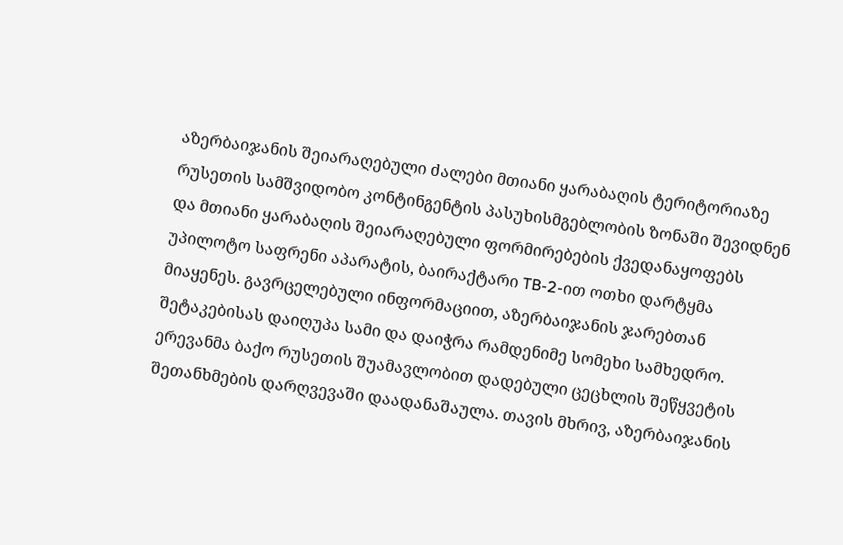აზერბაიჯანის შეიარაღებული ძალები მთიანი ყარაბაღის ტერიტორიაზე რუსეთის სამშვიდობო კონტინგენტის პასუხისმგებლობის ზონაში შევიდნენ და მთიანი ყარაბაღის შეიარაღებული ფორმირებების ქვედანაყოფებს უპილოტო საფრენი აპარატის, ბაირაქტარი TB-2-ით ოთხი დარტყმა მიაყენეს. გავრცელებული ინფორმაციით, აზერბაიჯანის ჯარებთან შეტაკებისას დაიღუპა სამი და დაიჭრა რამდენიმე სომეხი სამხედრო. ერევანმა ბაქო რუსეთის შუამავლობით დადებული ცეცხლის შეწყვეტის შეთანხმების დარღვევაში დაადანაშაულა. თავის მხრივ, აზერბაიჯანის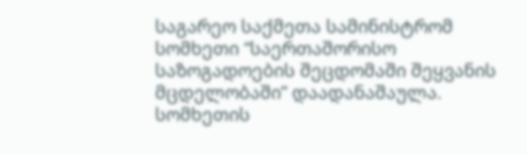საგარეო საქმეთა სამინისტრომ სომხეთი “საერთაშორისო საზოგადოების შეცდომაში შეყვანის მცდელობაში” დაადანაშაულა. სომხეთის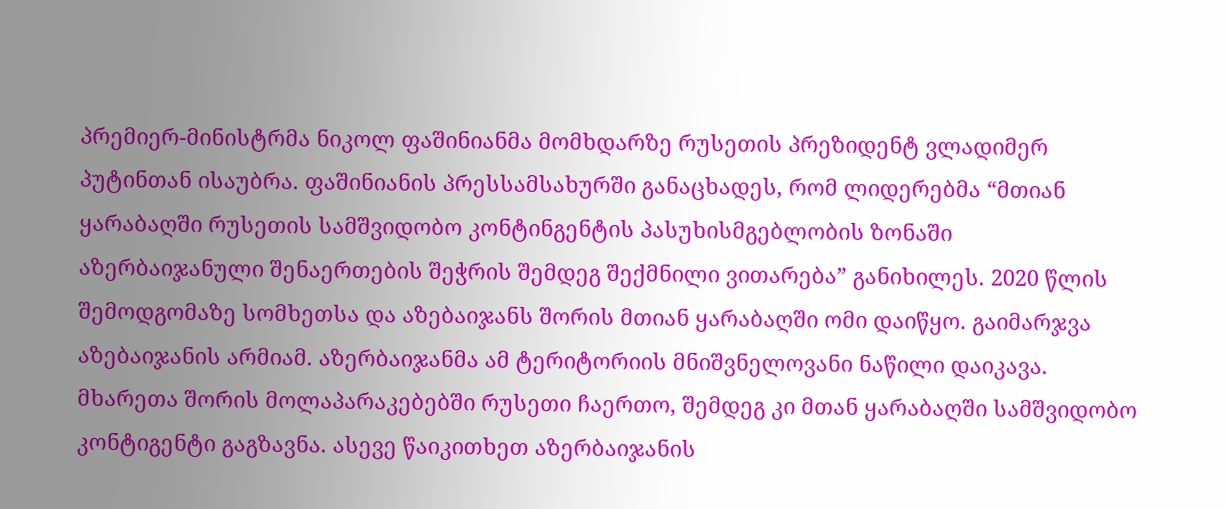პრემიერ-მინისტრმა ნიკოლ ფაშინიანმა მომხდარზე რუსეთის პრეზიდენტ ვლადიმერ პუტინთან ისაუბრა. ფაშინიანის პრესსამსახურში განაცხადეს, რომ ლიდერებმა “მთიან ყარაბაღში რუსეთის სამშვიდობო კონტინგენტის პასუხისმგებლობის ზონაში აზერბაიჯანული შენაერთების შეჭრის შემდეგ შექმნილი ვითარება” განიხილეს. 2020 წლის შემოდგომაზე სომხეთსა და აზებაიჯანს შორის მთიან ყარაბაღში ომი დაიწყო. გაიმარჯვა აზებაიჯანის არმიამ. აზერბაიჯანმა ამ ტერიტორიის მნიშვნელოვანი ნაწილი დაიკავა. მხარეთა შორის მოლაპარაკებებში რუსეთი ჩაერთო, შემდეგ კი მთან ყარაბაღში სამშვიდობო კონტიგენტი გაგზავნა. ასევე წაიკითხეთ აზერბაიჯანის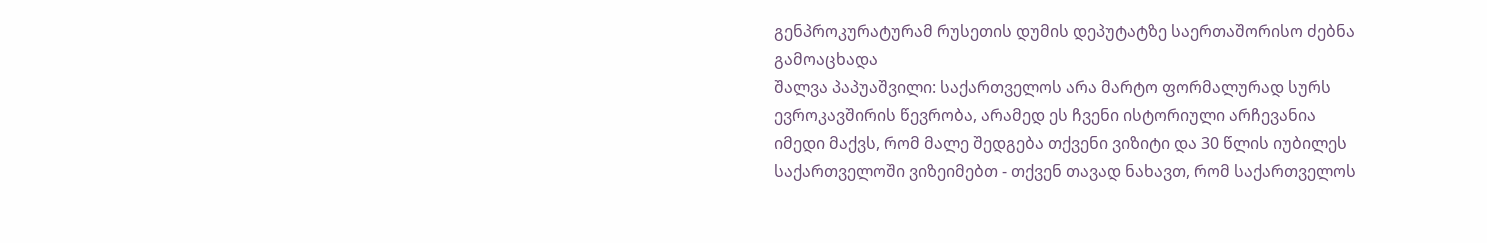გენპროკურატურამ რუსეთის დუმის დეპუტატზე საერთაშორისო ძებნა გამოაცხადა
შალვა პაპუაშვილი: საქართველოს არა მარტო ფორმალურად სურს ევროკავშირის წევრობა, არამედ ეს ჩვენი ისტორიული არჩევანია
იმედი მაქვს, რომ მალე შედგება თქვენი ვიზიტი და 30 წლის იუბილეს საქართველოში ვიზეიმებთ - თქვენ თავად ნახავთ, რომ საქართველოს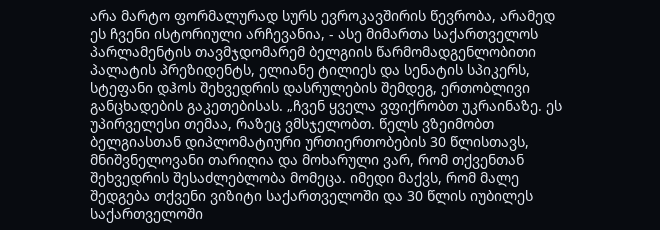არა მარტო ფორმალურად სურს ევროკავშირის წევრობა, არამედ ეს ჩვენი ისტორიული არჩევანია, - ასე მიმართა საქართველოს პარლამენტის თავმჯდომარემ ბელგიის წარმომადგენლობითი პალატის პრეზიდენტს, ელიანე ტილიეს და სენატის სპიკერს, სტეფანი დჰოს შეხვედრის დასრულების შემდეგ, ერთობლივი განცხადების გაკეთებისას. „ჩვენ ყველა ვფიქრობთ უკრაინაზე. ეს უპირველესი თემაა, რაზეც ვმსჯელობთ. წელს ვზეიმობთ ბელგიასთან დიპლომატიური ურთიერთობების 30 წლისთავს, მნიშვნელოვანი თარიღია და მოხარული ვარ, რომ თქვენთან შეხვედრის შესაძლებლობა მომეცა. იმედი მაქვს, რომ მალე შედგება თქვენი ვიზიტი საქართველოში და 30 წლის იუბილეს საქართველოში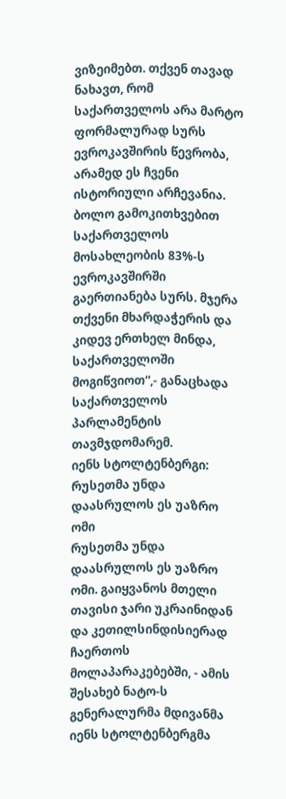ვიზეიმებთ. თქვენ თავად ნახავთ, რომ საქართველოს არა მარტო ფორმალურად სურს ევროკავშირის წევრობა, არამედ ეს ჩვენი ისტორიული არჩევანია. ბოლო გამოკითხვებით საქართველოს მოსახლეობის 83%-ს ევროკავშირში გაერთიანება სურს. მჯერა თქვენი მხარდაჭერის და კიდევ ერთხელ მინდა, საქართველოში მოგიწვიოთ“,- განაცხადა საქართველოს პარლამენტის თავმჯდომარემ.
იენს სტოლტენბერგი: რუსეთმა უნდა დაასრულოს ეს უაზრო ომი
რუსეთმა უნდა დაასრულოს ეს უაზრო ომი. გაიყვანოს მთელი თავისი ჯარი უკრაინიდან და კეთილსინდისიერად ჩაერთოს მოლაპარაკებებში, - ამის შესახებ ნატო-ს გენერალურმა მდივანმა იენს სტოლტენბერგმა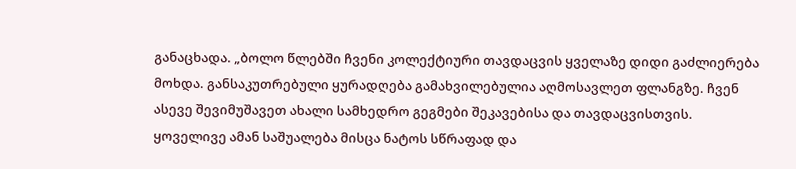განაცხადა. „ბოლო წლებში ჩვენი კოლექტიური თავდაცვის ყველაზე დიდი გაძლიერება მოხდა. განსაკუთრებული ყურადღება გამახვილებულია აღმოსავლეთ ფლანგზე. ჩვენ ასევე შევიმუშავეთ ახალი სამხედრო გეგმები შეკავებისა და თავდაცვისთვის. ყოველივე ამან საშუალება მისცა ნატოს სწრაფად და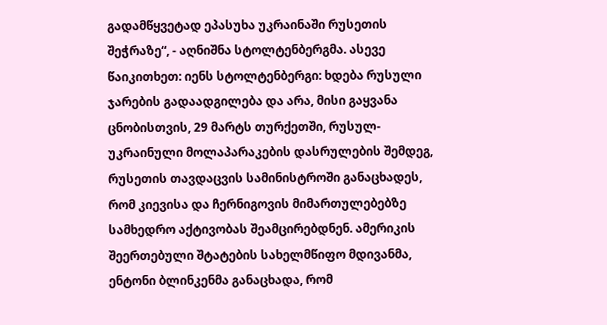გადამწყვეტად ეპასუხა უკრაინაში რუსეთის შეჭრაზე“, - აღნიშნა სტოლტენბერგმა. ასევე წაიკითხეთ: იენს სტოლტენბერგი: ხდება რუსული ჯარების გადაადგილება და არა, მისი გაყვანა ცნობისთვის, 29 მარტს თურქეთში, რუსულ-უკრაინული მოლაპარაკების დასრულების შემდეგ, რუსეთის თავდაცვის სამინისტროში განაცხადეს, რომ კიევისა და ჩერნიგოვის მიმართულებებზე სამხედრო აქტივობას შეამცირებდნენ. ამერიკის შეერთებული შტატების სახელმწიფო მდივანმა, ენტონი ბლინკენმა განაცხადა, რომ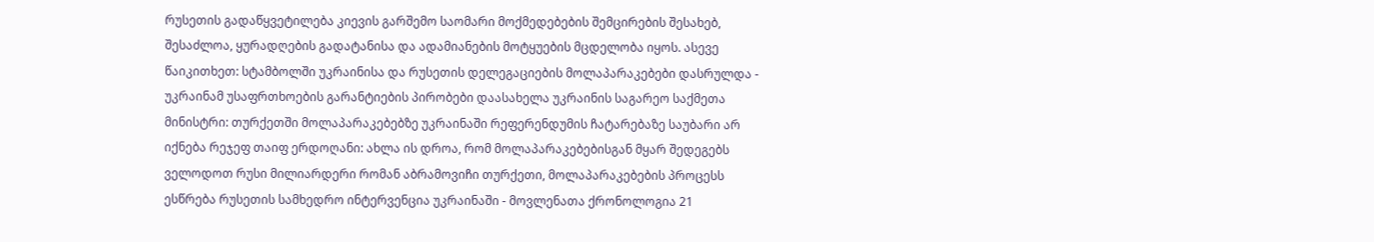რუსეთის გადაწყვეტილება კიევის გარშემო საომარი მოქმედებების შემცირების შესახებ, შესაძლოა, ყურადღების გადატანისა და ადამიანების მოტყუების მცდელობა იყოს. ასევე წაიკითხეთ: სტამბოლში უკრაინისა და რუსეთის დელეგაციების მოლაპარაკებები დასრულდა - უკრაინამ უსაფრთხოების გარანტიების პირობები დაასახელა უკრაინის საგარეო საქმეთა მინისტრი: თურქეთში მოლაპარაკებებზე უკრაინაში რეფერენდუმის ჩატარებაზე საუბარი არ იქნება რეჯეფ თაიფ ერდოღანი: ახლა ის დროა, რომ მოლაპარაკებებისგან მყარ შედეგებს ველოდოთ რუსი მილიარდერი რომან აბრამოვიჩი თურქეთი, მოლაპარაკებების პროცესს ესწრება რუსეთის სამხედრო ინტერვენცია უკრაინაში - მოვლენათა ქრონოლოგია 21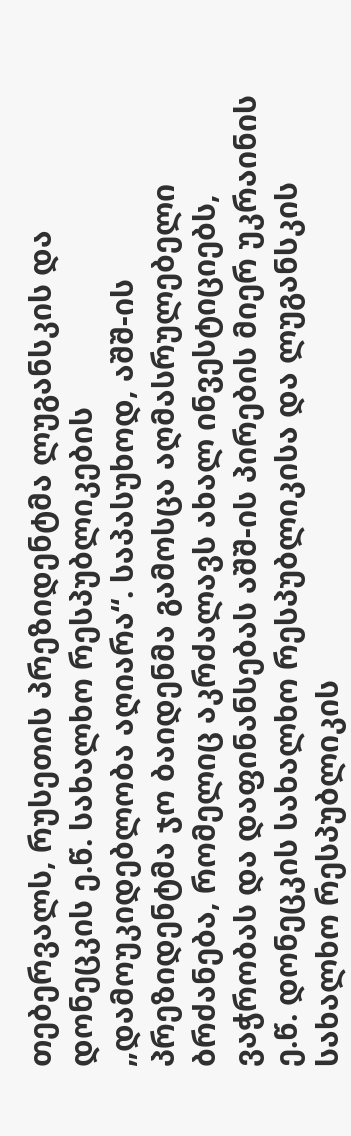თებერვალს, რუსეთის პრეზიდენტმა ლუგანსკის და დონეცკის ე.წ. სახალხო რესპუბლიკების „დამოუკიდებლობა აღიარა“. საპასუხოდ, აშშ-ის პრეზიდენტმა ჯო ბაიდენმა გამოსცა აღმასრულებელი ბრძანება, რომელიც აკრძალავს ახალ ინვესტიციებს, ვაჭრობას და დაფინანსებას აშშ-ის პირების მიერ უკრაინის ე.წ. დონეცკის სახალხო რესპუბლიკისა და ლუგანსკის სახალხო რესპუბლიკის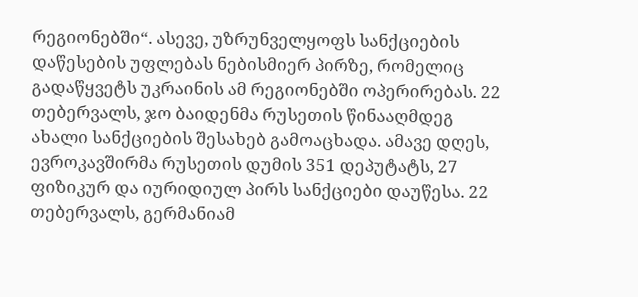რეგიონებში“. ასევე, უზრუნველყოფს სანქციების დაწესების უფლებას ნებისმიერ პირზე, რომელიც გადაწყვეტს უკრაინის ამ რეგიონებში ოპერირებას. 22 თებერვალს, ჯო ბაიდენმა რუსეთის წინააღმდეგ ახალი სანქციების შესახებ გამოაცხადა. ამავე დღეს, ევროკავშირმა რუსეთის დუმის 351 დეპუტატს, 27 ფიზიკურ და იურიდიულ პირს სანქციები დაუწესა. 22 თებერვალს, გერმანიამ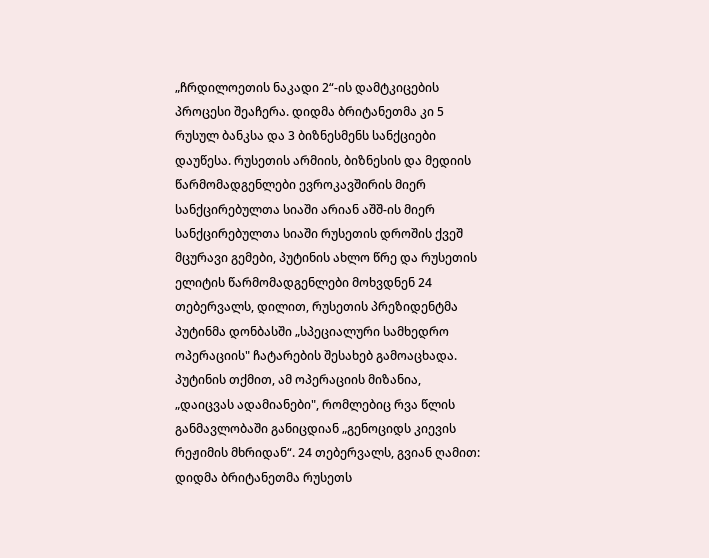„ჩრდილოეთის ნაკადი 2“-ის დამტკიცების პროცესი შეაჩერა. დიდმა ბრიტანეთმა კი 5 რუსულ ბანკსა და 3 ბიზნესმენს სანქციები დაუწესა. რუსეთის არმიის, ბიზნესის და მედიის წარმომადგენლები ევროკავშირის მიერ სანქცირებულთა სიაში არიან აშშ-ის მიერ სანქცირებულთა სიაში რუსეთის დროშის ქვეშ მცურავი გემები, პუტინის ახლო წრე და რუსეთის ელიტის წარმომადგენლები მოხვდნენ 24 თებერვალს, დილით, რუსეთის პრეზიდენტმა პუტინმა დონბასში „სპეციალური სამხედრო ოპერაციის" ჩატარების შესახებ გამოაცხადა. პუტინის თქმით, ამ ოპერაციის მიზანია, „დაიცვას ადამიანები", რომლებიც რვა წლის განმავლობაში განიცდიან „გენოციდს კიევის რეჟიმის მხრიდან“. 24 თებერვალს, გვიან ღამით: დიდმა ბრიტანეთმა რუსეთს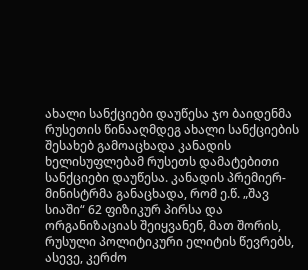ახალი სანქციები დაუწესა ჯო ბაიდენმა რუსეთის წინააღმდეგ ახალი სანქციების შესახებ გამოაცხადა კანადის ხელისუფლებამ რუსეთს დამატებითი სანქციები დაუწესა. კანადის პრემიერ-მინისტრმა განაცხადა, რომ ე.წ. „შავ სიაში“ 62 ფიზიკურ პირსა და ორგანიზაციას შეიყვანენ, მათ შორის, რუსული პოლიტიკური ელიტის წევრებს, ასევე, კერძო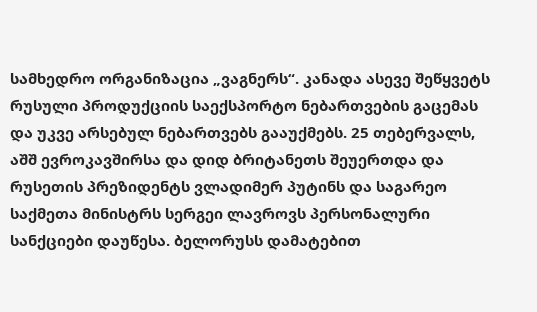სამხედრო ორგანიზაცია „ვაგნერს“. კანადა ასევე შეწყვეტს რუსული პროდუქციის საექსპორტო ნებართვების გაცემას და უკვე არსებულ ნებართვებს გააუქმებს. 25 თებერვალს, აშშ ევროკავშირსა და დიდ ბრიტანეთს შეუერთდა და რუსეთის პრეზიდენტს ვლადიმერ პუტინს და საგარეო საქმეთა მინისტრს სერგეი ლავროვს პერსონალური სანქციები დაუწესა. ბელორუსს დამატებით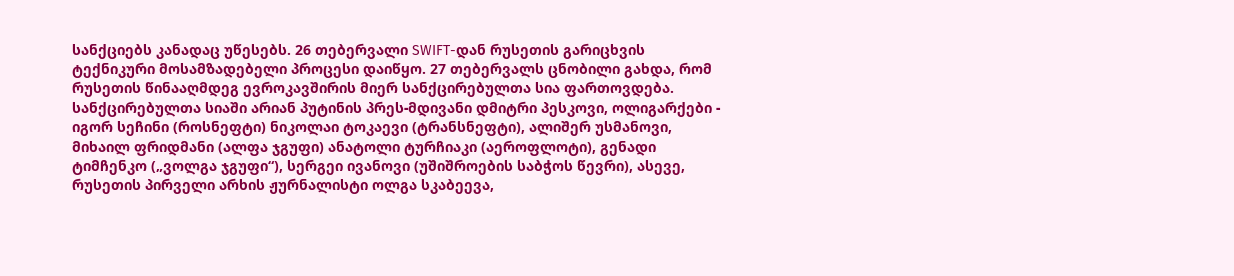სანქციებს კანადაც უწესებს. 26 თებერვალი SWIFT-დან რუსეთის გარიცხვის ტექნიკური მოსამზადებელი პროცესი დაიწყო. 27 თებერვალს ცნობილი გახდა, რომ რუსეთის წინააღმდეგ ევროკავშირის მიერ სანქცირებულთა სია ფართოვდება. სანქცირებულთა სიაში არიან პუტინის პრეს-მდივანი დმიტრი პესკოვი, ოლიგარქები - იგორ სეჩინი (როსნეფტი) ნიკოლაი ტოკაევი (ტრანსნეფტი), ალიშერ უსმანოვი, მიხაილ ფრიდმანი (ალფა ჯგუფი) ანატოლი ტურჩიაკი (აეროფლოტი), გენადი ტიმჩენკო („ვოლგა ჯგუფი“), სერგეი ივანოვი (უშიშროების საბჭოს წევრი), ასევე, რუსეთის პირველი არხის ჟურნალისტი ოლგა სკაბეევა,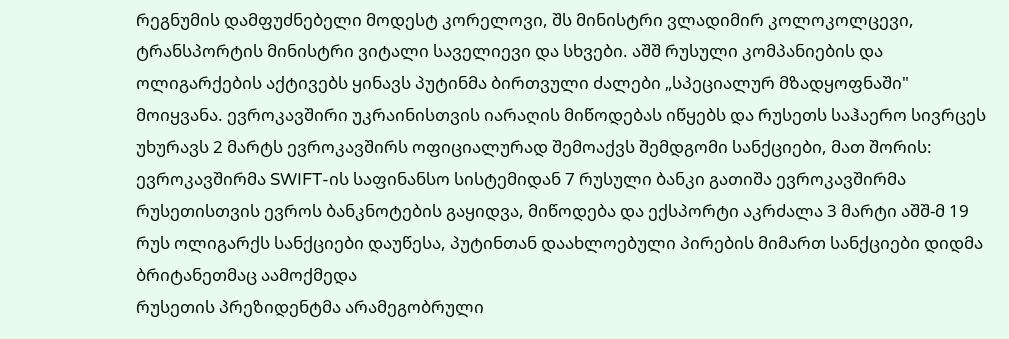რეგნუმის დამფუძნებელი მოდესტ კორელოვი, შს მინისტრი ვლადიმირ კოლოკოლცევი, ტრანსპორტის მინისტრი ვიტალი საველიევი და სხვები. აშშ რუსული კომპანიების და ოლიგარქების აქტივებს ყინავს პუტინმა ბირთვული ძალები „სპეციალურ მზადყოფნაში" მოიყვანა. ევროკავშირი უკრაინისთვის იარაღის მიწოდებას იწყებს და რუსეთს საჰაერო სივრცეს უხურავს 2 მარტს ევროკავშირს ოფიციალურად შემოაქვს შემდგომი სანქციები, მათ შორის: ევროკავშირმა SWIFT-ის საფინანსო სისტემიდან 7 რუსული ბანკი გათიშა ევროკავშირმა რუსეთისთვის ევროს ბანკნოტების გაყიდვა, მიწოდება და ექსპორტი აკრძალა 3 მარტი აშშ-მ 19 რუს ოლიგარქს სანქციები დაუწესა, პუტინთან დაახლოებული პირების მიმართ სანქციები დიდმა ბრიტანეთმაც აამოქმედა
რუსეთის პრეზიდენტმა არამეგობრული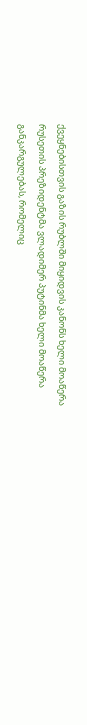ქვეყნებისთვის გაზის რუბლში მიყიდვის კანონს ხელი მოაწერა
რუსეთის პრეზიდენტმა ვლადიმერ პუტინმა ხელი მოაწერა განკარგულებას, რომელიც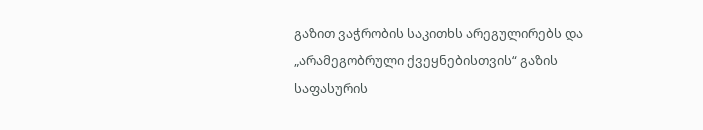გაზით ვაჭრობის საკითხს არეგულირებს და „არამეგობრული ქვეყნებისთვის“ გაზის საფასურის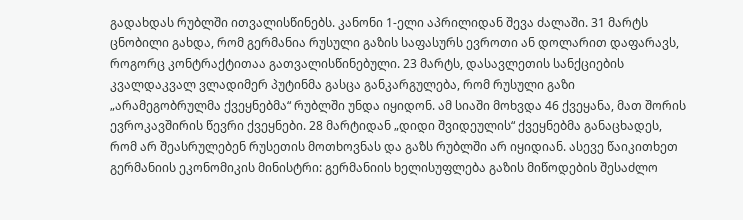გადახდას რუბლში ითვალისწინებს. კანონი 1-ელი აპრილიდან შევა ძალაში. 31 მარტს ცნობილი გახდა, რომ გერმანია რუსული გაზის საფასურს ევროთი ან დოლარით დაფარავს, როგორც კონტრაქტითაა გათვალისწინებული. 23 მარტს, დასავლეთის სანქციების კვალდაკვალ ვლადიმერ პუტინმა გასცა განკარგულება, რომ რუსული გაზი „არამეგობრულმა ქვეყნებმა“ რუბლში უნდა იყიდონ. ამ სიაში მოხვდა 46 ქვეყანა, მათ შორის ევროკავშირის წევრი ქვეყნები. 28 მარტიდან „დიდი შვიდეულის“ ქვეყნებმა განაცხადეს, რომ არ შეასრულებენ რუსეთის მოთხოვნას და გაზს რუბლში არ იყიდიან. ასევე წაიკითხეთ გერმანიის ეკონომიკის მინისტრი: გერმანიის ხელისუფლება გაზის მიწოდების შესაძლო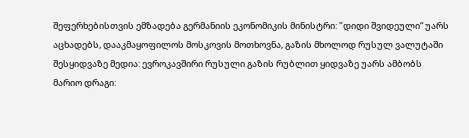შეფერხებისთვის ემზადება გერმანიის ეკონომიკის მინისტრი: "დიდი შვიდეული“ უარს აცხადებს, დააკმაყოფილოს მოსკოვის მოთხოვნა, გაზის მხოლოდ რუსულ ვალუტაში შესყიდვაზე მედია: ევროკავშირი რუსული გაზის რუბლით ყიდვაზე უარს ამბობს
მარიო დრაგი: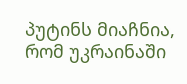პუტინს მიაჩნია, რომ უკრაინაში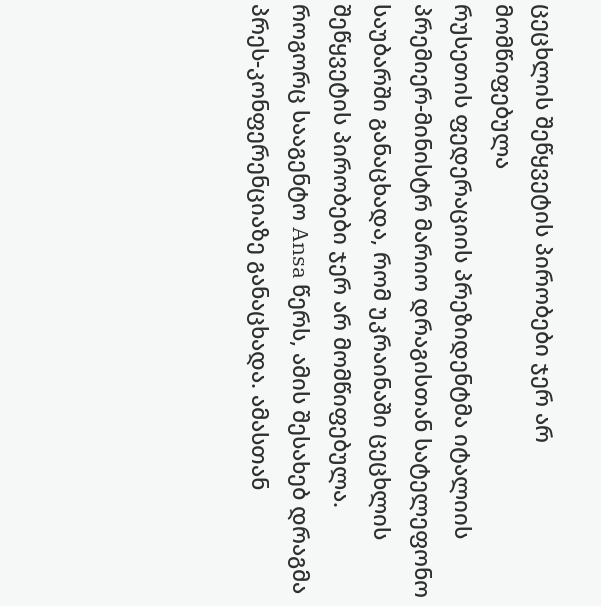ცეცხლის შეწყვეტის პირობები ჯერ არ მომწიფებულა
რუსეთის ფედერაციის პრეზიდენტმა იტალიის პრემიერ-მინისტრ მარიო დრაგისთან სატელეფონო საუბარში განაცხადა, რომ უკრაინაში ცეცხლის შეწყვეტის პირობები ჯერ არ მომწიფებულა. როგორც სააგენტო Ansa წერს, ამის შესახებ დრაგმა პრეს-კონფერენციაზე განაცხადა. ამასთან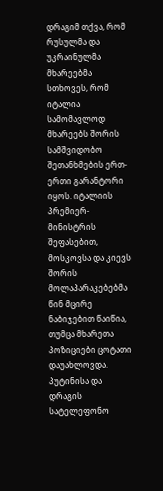დრაგიმ თქვა, რომ რუსულმა და უკრაინულმა მხარეებმა სთხოვეს, რომ იტალია სამომავლოდ მხარეებს შორის სამშვიდობო შეთანხმების ერთ-ერთი გარანტორი იყოს. იტალიის პრემიერ-მინისტრის შეფასებით, მოსკოვსა და კიევს შორის მოლაპარაკებებმა წინ მცირე ნაბიჯებით წაიწია, თუმცა მხარეთა პოზიციები ცოტათი დაუახლოვდა. პუტინისა და დრაგის სატელეფონო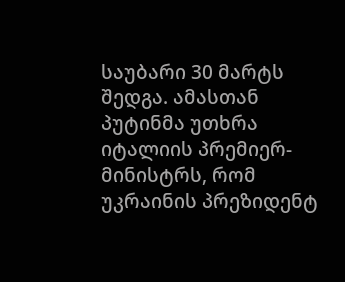საუბარი 30 მარტს შედგა. ამასთან პუტინმა უთხრა იტალიის პრემიერ-მინისტრს, რომ უკრაინის პრეზიდენტ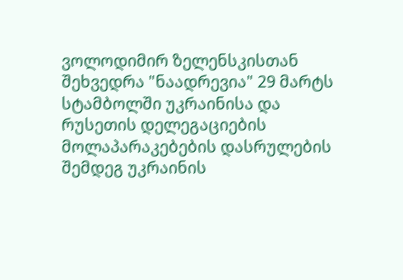ვოლოდიმირ ზელენსკისთან შეხვედრა "ნაადრევია" 29 მარტს სტამბოლში უკრაინისა და რუსეთის დელეგაციების მოლაპარაკებების დასრულების შემდეგ უკრაინის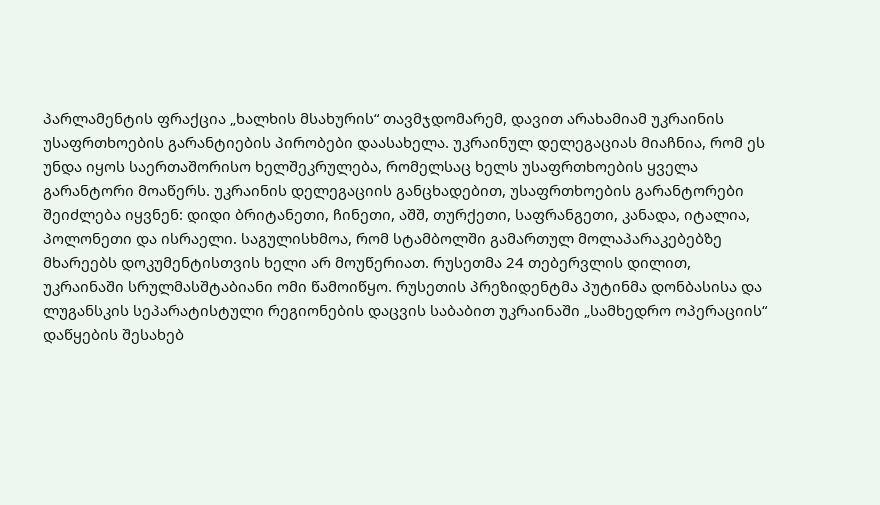პარლამენტის ფრაქცია „ხალხის მსახურის“ თავმჯდომარემ, დავით არახამიამ უკრაინის უსაფრთხოების გარანტიების პირობები დაასახელა. უკრაინულ დელეგაციას მიაჩნია, რომ ეს უნდა იყოს საერთაშორისო ხელშეკრულება, რომელსაც ხელს უსაფრთხოების ყველა გარანტორი მოაწერს. უკრაინის დელეგაციის განცხადებით, უსაფრთხოების გარანტორები შეიძლება იყვნენ: დიდი ბრიტანეთი, ჩინეთი, აშშ, თურქეთი, საფრანგეთი, კანადა, იტალია, პოლონეთი და ისრაელი. საგულისხმოა, რომ სტამბოლში გამართულ მოლაპარაკებებზე მხარეებს დოკუმენტისთვის ხელი არ მოუწერიათ. რუსეთმა 24 თებერვლის დილით, უკრაინაში სრულმასშტაბიანი ომი წამოიწყო. რუსეთის პრეზიდენტმა პუტინმა დონბასისა და ლუგანსკის სეპარატისტული რეგიონების დაცვის საბაბით უკრაინაში „სამხედრო ოპერაციის“ დაწყების შესახებ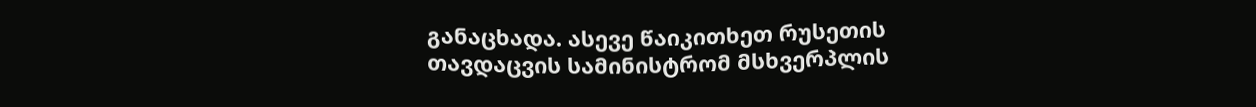განაცხადა. ასევე წაიკითხეთ რუსეთის თავდაცვის სამინისტრომ მსხვერპლის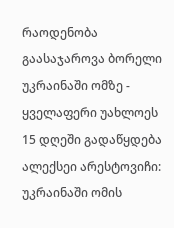რაოდენობა გაასაჯაროვა ბორელი უკრაინაში ომზე - ყველაფერი უახლოეს 15 დღეში გადაწყდება ალექსეი არესტოვიჩი: უკრაინაში ომის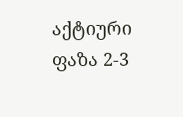აქტიური ფაზა 2-3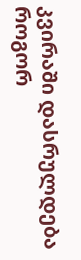კვირაში დასრულდება როგორ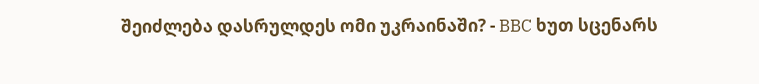შეიძლება დასრულდეს ომი უკრაინაში? - BBC ხუთ სცენარს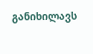განიხილავს